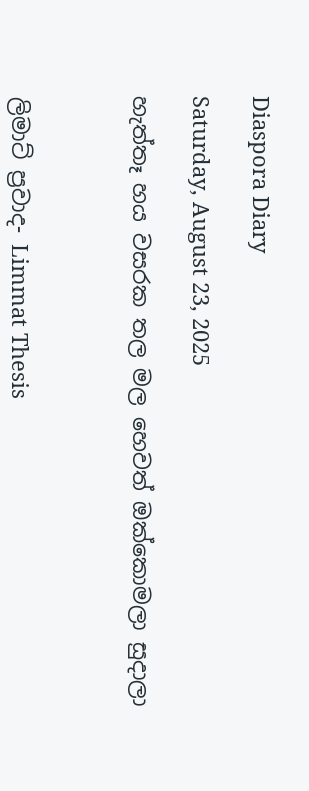Diaspora Diary

Saturday, August 23, 2025

හැත්තෑ හය වසරක තල මල හෙවත් ඔක්කොමලා සුදාලා



ලිමාට් ප්‍රවාද- Limmat Thesis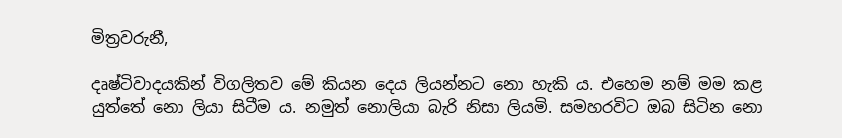මිත්‍රවරුනී,

දෘෂ්ටිවාදයකින් විගලිතව මේ කියන දෙය ලියන්නට නො හැකි ය. එහෙම නම් මම කළ යුත්තේ නො ලියා සිටීම ය. නමුත් නොලියා බැරි නිසා ලියමි. සමහරවිට ඔබ සිටින නො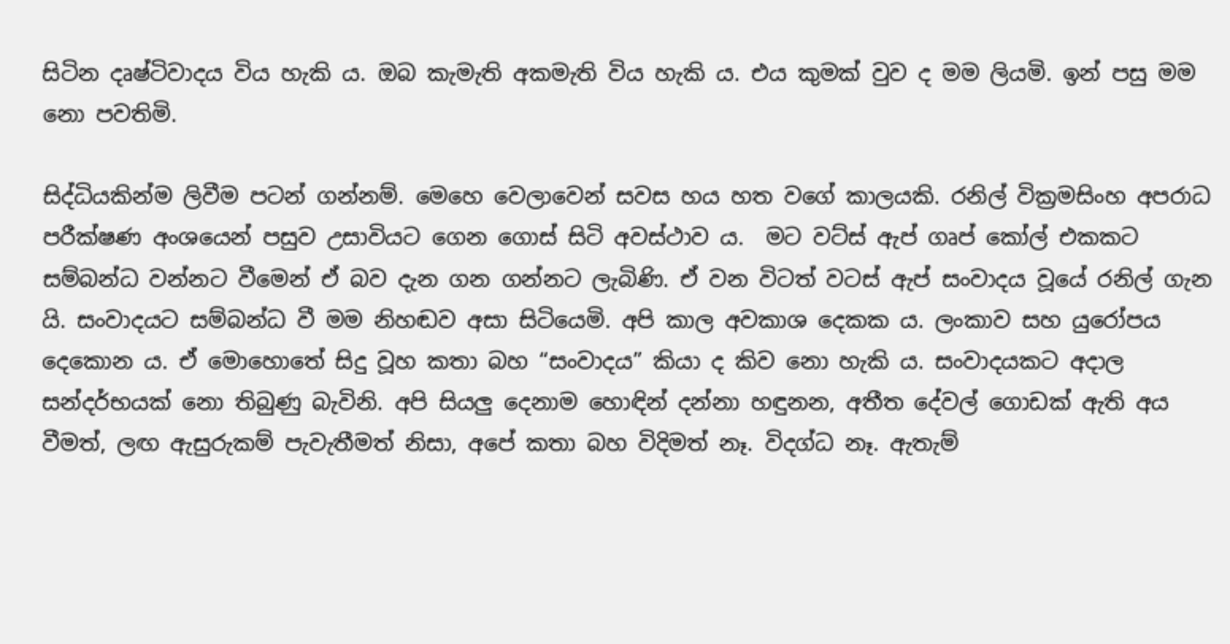සිටින දෘෂ්ටිවාදය විය හැකි ය. ඔබ කැමැති අකමැති විය හැකි ය. එය කුමක් වුව ද මම ලියමි. ඉන් පසු මම නො පවතිමි.

සිද්ධියකින්ම ලිවීම පටන් ගන්නම්. මෙහෙ වෙලාවෙන් සවස හය හත වගේ කාලයකි. රනිල් වික්‍රමසිංහ අපරාධ පරීක්ෂණ අංශයෙන් පසුව උසාවියට ගෙන ගොස් සිටි අවස්ථාව ය.  මට වට්ස් ඇප් ගෘප් කෝල් එකකට සම්බන්ධ වන්නට වීමෙන් ඒ බව දැන ගන ගන්නට ලැබිණි. ඒ වන විටත් වටස් ඇප් සංවාදය වූයේ රනිල් ගැන යි. සංවාදයට සම්බන්ධ වී මම නිහඬව අසා සිටියෙමි. අපි කාල අවකාශ දෙකක ය. ලංකාව සහ යුරෝපය දෙකොන ය. ඒ මොහොතේ සිදු වූහ කතා බහ “සංවාදය” කියා ද කිව නො හැකි ය. සංවාදයකට අදාල සන්දර්භයක් නො තිබුණු බැවිනි. අපි සියලු දෙනාම හොඳින් දන්නා හඳුනන, අතීත දේවල් ගොඩක් ඇති අය වීමත්, ලඟ ඇසුරුකම් පැවැතීමත් නිසා, අපේ කතා බහ විදිමත් නෑ. විදග්ධ නෑ. ඇතැම්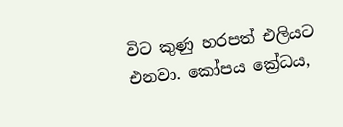විට කුණු හරපත් එලියට එනවා. කෝපය ක්‍රේධය,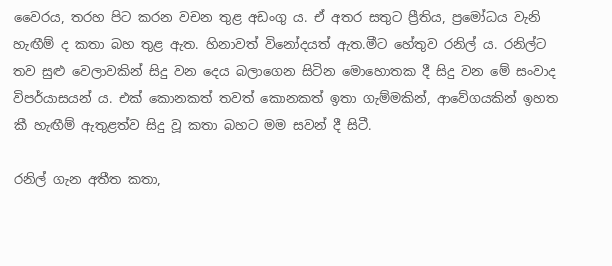වෛරය, තරහ පිට කරන වචන තුළ අඩංගු ය. ඒ අතර සතුට ප්‍රීතිය, ප්‍රමෝධය වැනි  හැඟීම් ද කතා බහ තුළ ඇත. හිනාවත් විනෝදයත් ඇත.මීට හේතුව රනිල් ය. රනිල්ට තව සුළු වෙලාවකින් සිදු වන දෙය බලාගෙන සිටින මොහොතක දී සිදු වන මේ සංවාද විපර්යාසයන් ය. එක් කොනකත් තවත් කොනකත් ඉතා ගැම්මකින්, ආවේගයකින් ඉහත කී හැඟීම් ඇතුළත්ව සිදු වූ කතා බහට මම සවන් දී සිටී.

රනිල් ගැන අතීත කතා,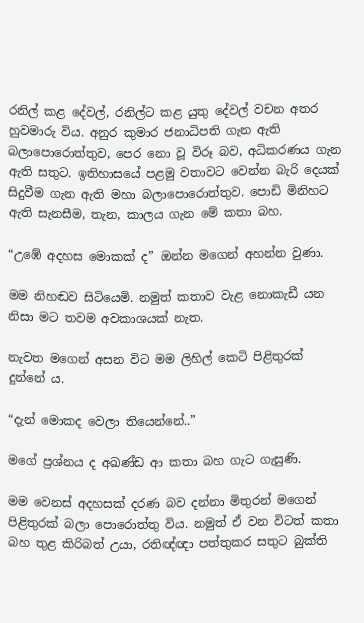රනිල් කළ දේවල්, රනිල්ට කළ යුතු දේවල් වචන අතර හුවමාරු විය. අනුර කුමාර ජනාධිපති ගැන ඇති බලාපොරොත්තුව, පෙර නො වූ විරූ බව, අධිකරණය ගැන ඇති සතුට. ඉතිහාසයේ පළමු වතාවට වෙන්න බැරි දෙයක් සිදුවීම ගැන ඇති මහා බලාපොරොත්තුව. පොඩි මිනිහට ඇති සැනසීම, තැන, කාලය ගැන මේ කතා බහ.

“උඹේ අදහස මොකක් ද” ඔන්න මගෙන් අහන්න වුණා.

මම නිහඬව සිටියෙමි. නමුත් කතාව වැළ නොකැඩී යන නිසා මට තවම අවකාශයක් නැත.

නැවත මගෙන් අසන විට මම ලිහිල් කෙටි පිළිතුරක් දුන්නේ ය.

“දැන් මොකද වෙලා තියෙන්නේ..”

මගේ ප්‍රශ්නය ද අඛණ්ඩ ආ කතා බහ ගැට ගැසුණි.

මම වෙනස් අදහසක් දරණ බව දන්නා මිතුරන් මගෙන් පිළිතුරක් බලා පොරොත්තු විය. නමුත් ඒ වන විටත් කතා බහ තුළ කිරිබත් උයා, රතිඥ්ඥා පත්තුකර සතුට බුක්ති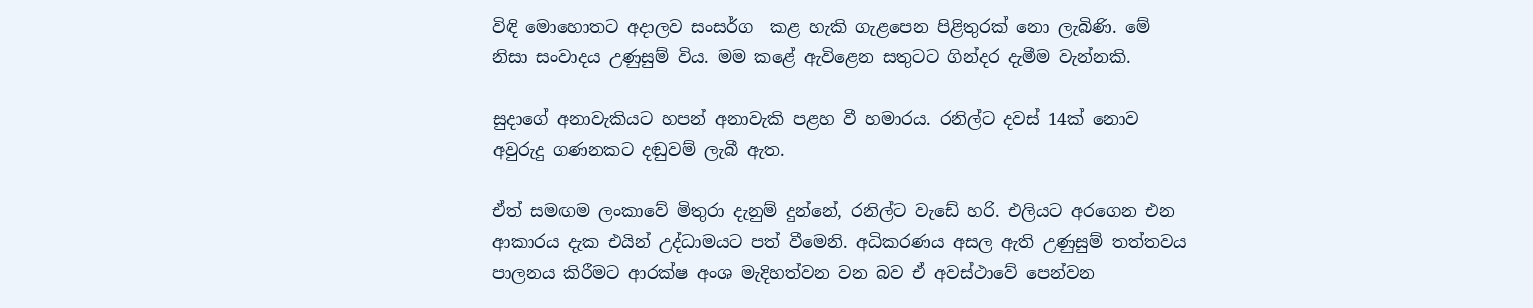විඳි මොහොතට අදාලව සංසර්ග  කළ හැකි ගැළපෙන පිළිතුරක් නො ලැබිණි. මේ නිසා සංවාදය උණුසුම් විය. මම කළේ ඇවිළෙන සතුටට ගින්දර දැමීම වැන්නකි.

සුදාගේ අනාවැකියට හපන් අනාවැකි පළහ වී හමාරය. රනිල්ට දවස් 14ක් නොව අවුරුදු ගණනකට දඬුවම් ලැබී ඇත.

ඒත් සමඟම ලංකාවේ මිතුරා දැනුම් දුන්නේ, රනිල්ට වැඩේ හරි. එලියට අරගෙන එන ආකාරය දැක එයින් උද්ධාමයට පත් වීමෙනි. අධිකරණය අසල ඇති උණුසුම් තත්තවය පාලනය කිරීමට ආරක්ෂ අංශ මැදිහත්වන වන බව ඒ අවස්ථාවේ පෙන්වන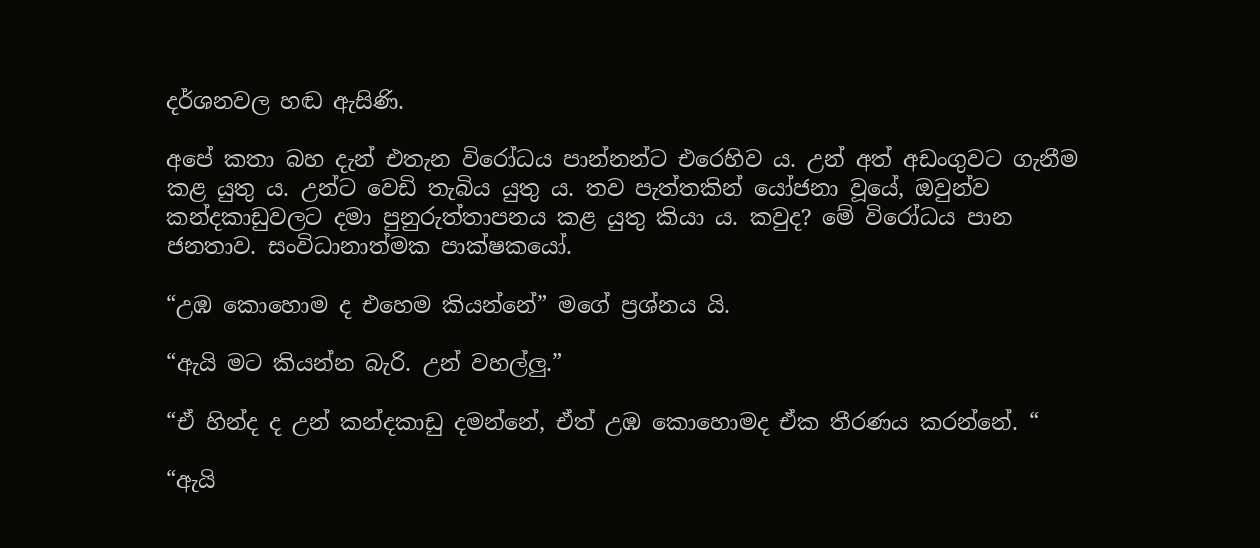දර්ශනවල හඬ ඇසිණි.

අපේ කතා බහ දැන් එතැන විරෝධය පාන්නන්ට එරෙහිව ය. උන් අත් අඩංගුවට ගැනීම කළ යුතු ය. උන්ට වෙඩි තැබිය යුතු ය. තව පැත්තකින් යෝජනා වූයේ, ඔවුන්ව කන්දකාඩුවලට දමා පුනුරුත්තාපනය කළ යුතු කියා ය. කවුද? මේ විරෝධය පාන ජනතාව. සංවිධානාත්මක පාක්ෂකයෝ.

“උඹ කොහොම ද එහෙම කියන්නේ” මගේ ප්‍රශ්නය යි.

“ඇයි මට කියන්න බැරි. උන් වහල්ලු.”

“ඒ හින්ද ද උන් කන්දකාඩු දමන්නේ, ඒත් උඹ කොහොමද ඒක තීරණය කරන්නේ. “

“ඇයි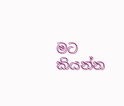මට කියන්න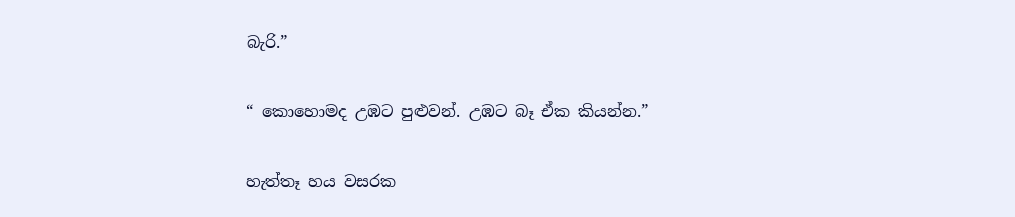බැරි.”

“ කොහොමද උඹට පුළුවන්. උඹට බෑ ඒක කියන්න.”

හැත්තෑ හය වසරක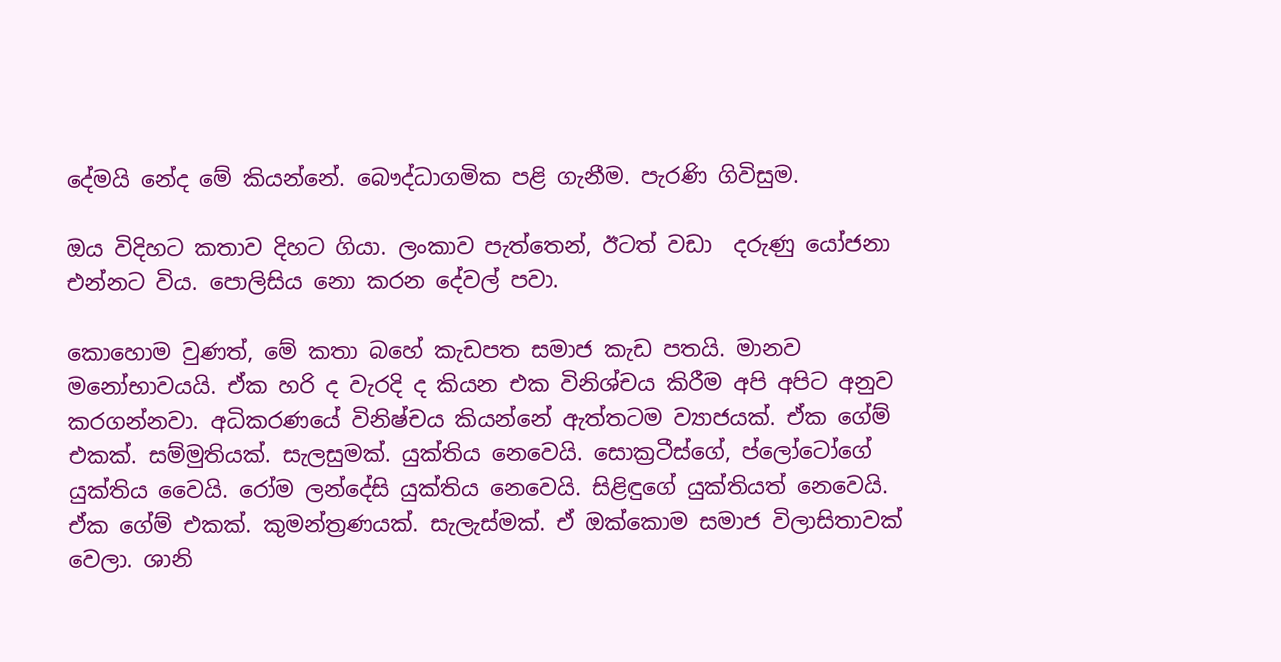දේමයි නේද මේ කියන්නේ. බෞද්ධාගමික පළි ගැනීම. පැරණි ගිවිසුම.

ඔය විදිහට කතාව දිහට ගියා. ලංකාව පැත්තෙන්, ඊටත් වඩා  දරුණු යෝජනා එන්නට විය. පොලිසිය නො කරන දේවල් පවා.

කොහොම වුණත්, මේ කතා බහේ කැඩපත සමාජ කැඩ පතයි. මානව මනෝභාවයයි. ඒක හරි ද වැරදි ද කියන එක විනිශ්චය කිරීම අපි අපිට අනුව කරගන්නවා. අධිකරණයේ විනිෂ්චය කියන්නේ ඇත්තටම ව්‍යාජයක්. ඒක ගේම් එකක්. සම්මුතියක්. සැලසුමක්. යුක්තිය නෙවෙයි. සොක්‍රටීස්ගේ, ප්ලෝටෝගේ යුක්තිය වෛයි. රෝම ලන්දේසි යුක්තිය නෙවෙයි. සිළිඳුගේ යුක්තියත් නෙවෙයි. ඒක ගේම් එකක්. කුමන්ත්‍රණයක්. සැලැස්මක්. ඒ ඔක්කොම සමාජ විලාසිතාවක් වෙලා. ශානි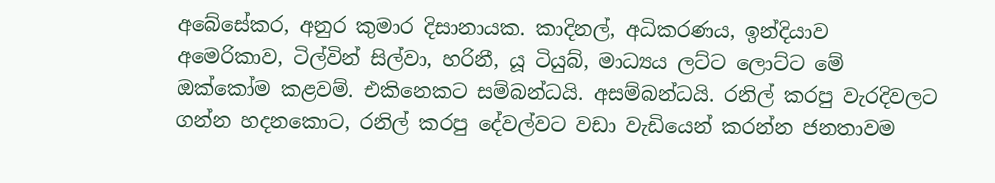අබේසේකර, අනුර කුමාර දිසානායක. කාදිනල්, අධිකරණය, ඉන්දියාව අමෙරිකාව, ටිල්වින් සිල්වා, හරිනී, යූ ටියුබ්, මාධ්‍යය ලට්ට ලොට්ට මේ ඔක්කෝම කළවම්. එකිනෙකට සම්බන්ධයි. අසම්බන්ධයි. රනිල් කරපු වැරදිවලට ගන්න හදනකොට, රනිල් කරපු දේවල්වට වඩා වැඩියෙන් කරන්න ජනතාවම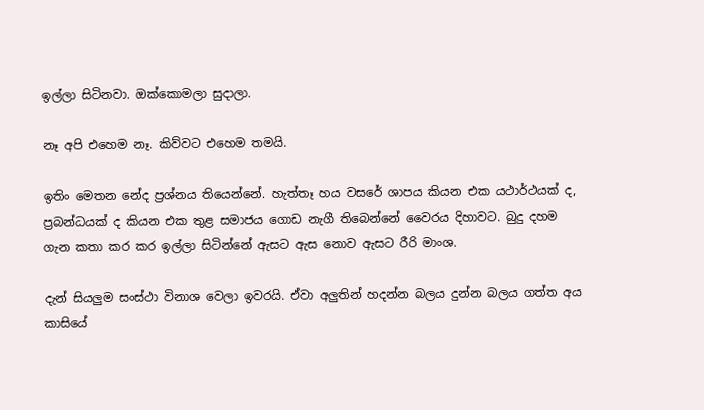ඉල්ලා සිටිනවා. ඔක්කොමලා සුදාලා.

නෑ අපි එහෙම නෑ. කිව්වට එහෙම තමයි.

ඉතිං මෙතන නේද ප්‍රශ්නය තියෙන්නේ. හැත්තෑ හය වසරේ ශාපය කියන එක යථාර්ථයක් ද, ප්‍රබන්ධයක් ද කියන එක තුළ සමාජය ගොඩ නැගී තිබෙන්නේ වෛරය දිහාවට. බුදු දහම ගැන කතා කර කර ඉල්ලා සිටින්නේ ඇසට ඇස නොව ඇසට රීරි මාංශ.

දැන් සියලුම සංස්ථා විනාශ වෙලා ඉවරයි. ඒවා අලුතින් හදන්න බලය දුන්න බලය ගත්ත අය කාසියේ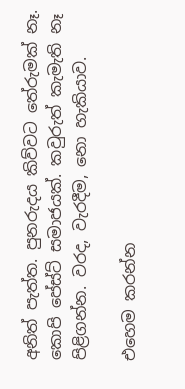අනිත් පැත්ත. පුනරුදය කිව්වට තේරුමක් නෑ. කොපි පේස්ට් සමාජයක්. කවුරුත් කැමැති නෑ පිළිගන්න. වරද, වැරදීම, නො හැකියාව.

එහෙම කරන්න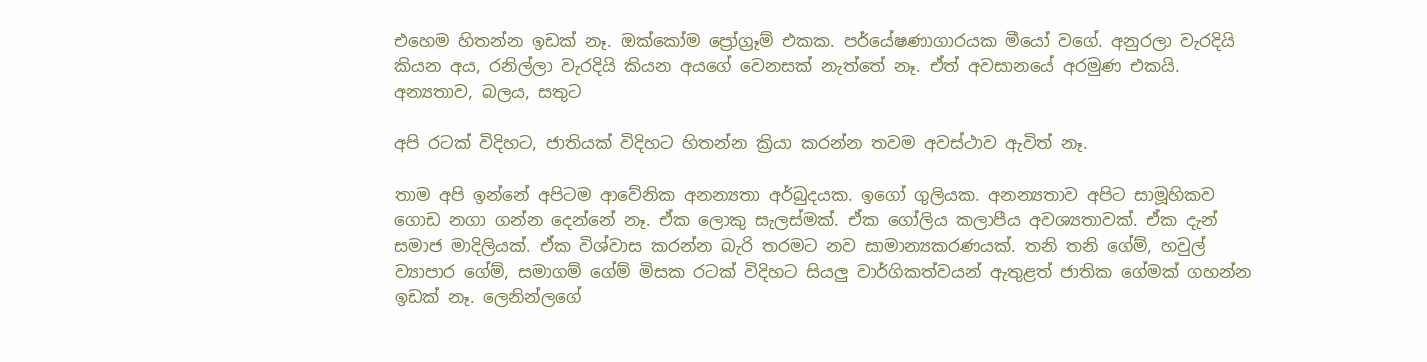එහෙම හිතන්න ඉඩක් නෑ. ඔක්කෝම ප්‍රෝග්‍රෑම් එකක. පර්යේෂණාගාරයක මීයෝ වගේ. අනුරලා වැරදියි කියන අය, රනිල්ලා වැරදියි කියන අයගේ වෙනසක් නැත්තේ නෑ. ඒත් අවසානයේ අරමුණ එකයි. අන්‍යතාව, බලය, සතුට

අපි රටක් විදිහට, ජාතියක් විදිහට හිතන්න ක්‍රියා කරන්න තවම අවස්ථාව ඇවිත් නෑ.

තාම අපි ඉන්නේ අපිටම ආවේනික අනන්‍යතා අර්බුදයක. ඉගෝ ගුලියක. අනන්‍යතාව අපිට සාමූහිකව ගොඩ නගා ගන්න දෙන්නේ නෑ. ඒක ලොකු සැලස්මක්. ඒක ගෝලිය කලාපීය අවශ්‍යතාවක්. ඒක දැන් සමාජ මාදිලියක්. ඒක විශ්වාස කරන්න බැරි තරමට නව සාමාන්‍යකරණයක්. තනි තනි ගේම්, හවුල් ව්‍යාපාර ගේම්, සමාගම් ගේම් මිසක රටක් විදිහට සියලු වාර්ගිකත්වයන් ඇතුළත් ජාතික ගේමක් ගහන්න ඉඩක් නෑ. ලෙනින්ලගේ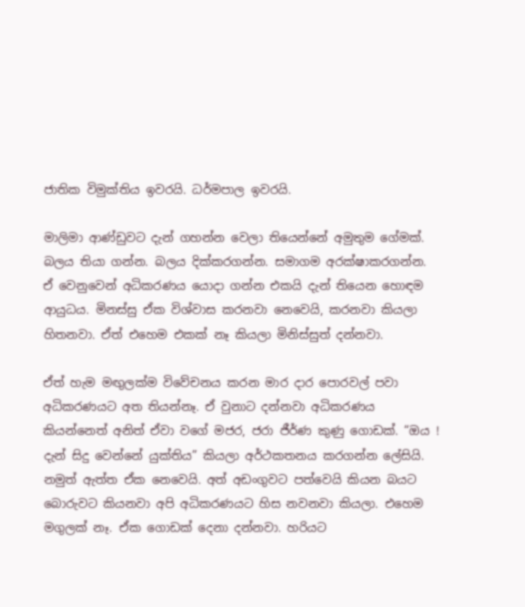ජාතික විමුක්තිය ඉවරයි. ධර්මපාල ඉවරයි.

මාලිමා ආණ්ඩුවට දැන් ගහන්න වෙලා තියෙන්නේ අමුතුම ගේමක්. බලය තියා ගන්න. බලය දික්කරගන්න. සමාගම අරක්ෂාකරගන්න. ඒ වෙනුවෙන් අධිකරණය යොදා ගන්න එකයි දැන් තියෙන හොඳම ආයුධය. මිනස්සු ඒක විශ්වාස කරනවා නෙවෙයි, කරනවා කියලා හිතනවා. ඒත් එහෙම එකක් නෑ කියලා මිනිස්සුත් දන්නවා.

ඒත් හැම මඟුලක්ම විවේචනය කරන මාර දාර පොරවල් පවා අධිකරණයට අත තියන්නෑ. ඒ වුනාට දන්නවා අධිකරණය කියන්නෙත් අනිත් ඒවා වගේ මජර, ජරා ජීර්ණ කුණු ගොඩක්. “ඔය ! දැන් සිදු වෙන්නේ යුක්තිය” කියලා අර්ථකතනය කරගන්න ලේසියි. නමුත් ඇත්ත ඒක නෙවෙයි. අත් අඩංගුවට පත්වෙයි කියන බයට බොරුවට කියනවා අපි අධිකරණයට හිස නවනවා කියලා. එහෙම මගුලක් නෑ. ඒක ගොඩක් දෙනා දන්නවා. හරියට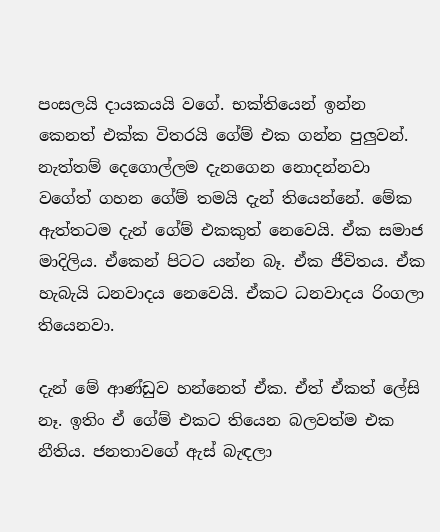පංසලයි දායකයයි වගේ. භක්තියෙන් ඉන්න කෙනත් එක්ක විතරයි ගේම් එක ගන්න පුලුවන්. නැත්තම් දෙගොල්ලම දැනගෙන නොදන්නවා වගේත් ගහන ගේම් තමයි දැන් තියෙන්නේ. මේක ඇත්තටම දැන් ගේම් එකකුත් නෙවෙයි. ඒක සමාජ මාදිලිය. ඒකෙන් පිටට යන්න බෑ. ඒක ජීවිතය. ඒක හැබැයි ධනවාදය නෙවෙයි. ඒකට ධනවාදය රිංගලා තියෙනවා.

දැන් මේ ආණ්ඩුව හන්නෙත් ඒක. ඒත් ඒකත් ලේසි නෑ. ඉතිං ඒ ගේම් එකට තියෙන බලවත්ම එක නීතිය. ජනතාවගේ ඇස් බැඳලා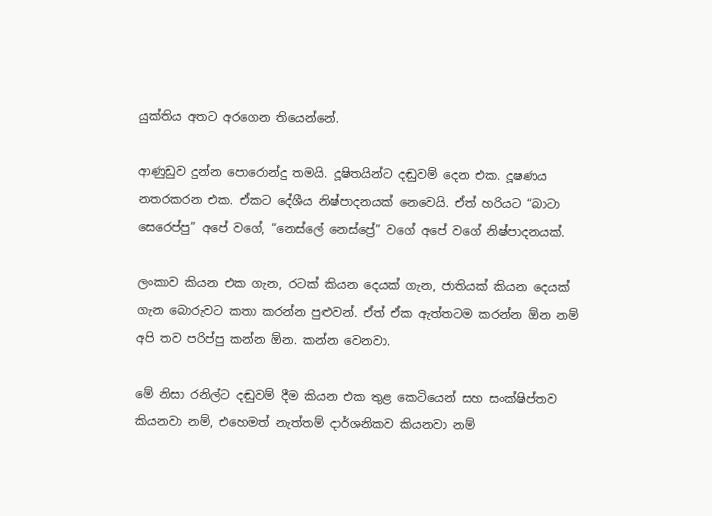යුක්තිය අතට අරගෙන තියෙන්නේ.

ආණුඩුව දුන්න පොරොන්දු තමයි. දූෂිතයින්ට දඬුවම් දෙන එක. දූෂණය නතරකරන එක. ඒකට දේශීය නිෂ්පාදනයක් නෙවෙයි. ඒත් හරියට “බාටා සෙරෙප්පු” අපේ වගේ, “නෙස්ලේ නෙස්ප්‍රේ” වගේ අපේ වගේ නිෂ්පාදනයක්.

ලංකාව කියන එක ගැන, රටක් කියන දෙයක් ගැන, ජාතියක් කියන දෙයක් ගැන බොරුවට කතා කරන්න පුළුවන්. ඒත් ඒක ඇත්තටම කරන්න ඕන නම් අපි තව පරිප්පු කන්න ඕන. කන්න වෙනවා.

මේ නිසා රනිල්ට දඬුවම් දීම කියන එක තුළ කෙටියෙන් සහ සංක්ෂිප්තව කියනවා නම්, එහෙමත් නැත්තම් දාර්ශනිකව කියනවා නම්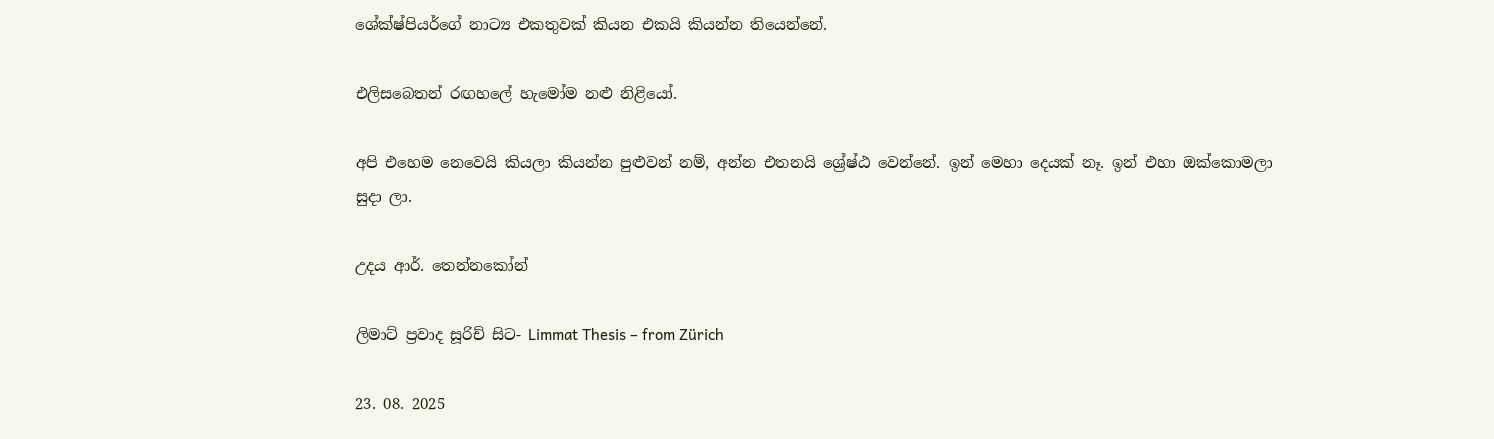ශේක්ෂ්පියර්ගේ නාට්‍ය එකතුවක් කියන එකයි කියන්න තියෙන්නේ.

එලිසබෙතන් රඟහලේ හැමෝම නළු නිළියෝ.

අපි එහෙම නෙවෙයි කියලා කියන්න පුළුවන් නම්, අන්න එතනයි ශ්‍රේෂ්ඨ වෙන්නේ. ඉන් මෙහා දෙයක් නෑ. ඉන් එහා ඔක්කොමලා සුදා ලා.

උදය ආර්. තෙන්නකෝන්

ලිමාට් ප්‍රවාද සූරිච් සිට- Limmat Thesis – from Zürich

23. 08. 2025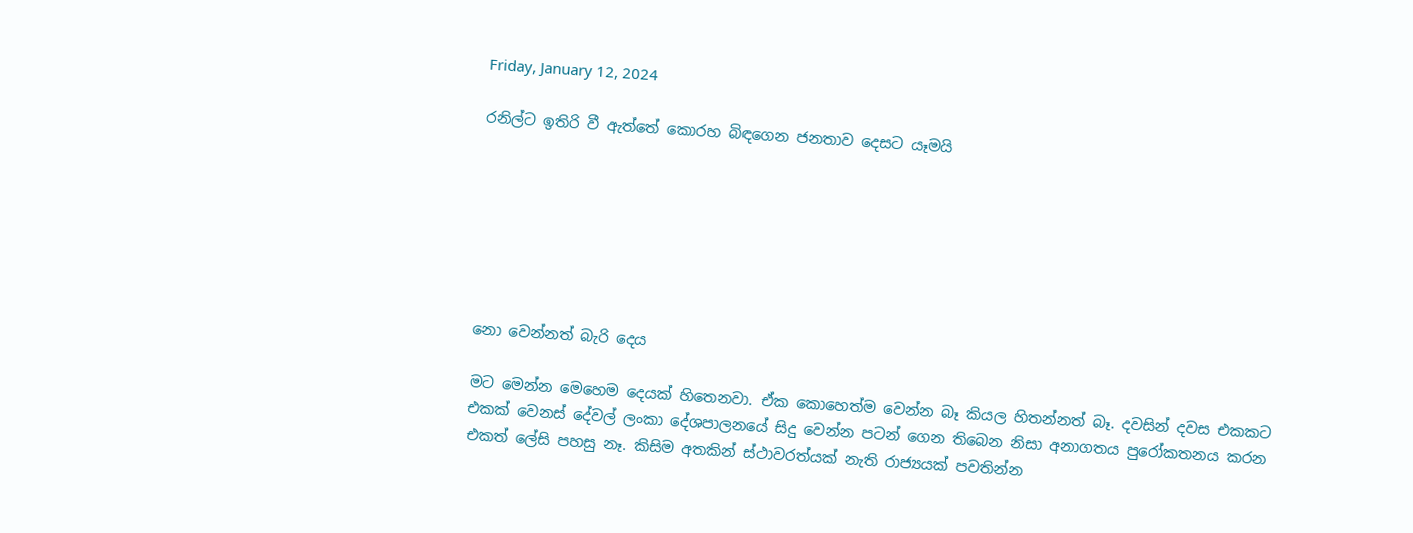Friday, January 12, 2024

රනිල්ට ඉතිරි වී ඇත්තේ කොරහ බිඳගෙන ජනතාව දෙසට යෑමයි







නො වෙන්නත් බැරි දෙය

මට මෙන්න මෙහෙම දෙයක් හිතෙනවා. ඒක කොහෙත්ම වෙන්න බෑ කියල හිතන්නත් බෑ. දවසින් දවස එකකට එකක් වෙනස් දේවල් ලංකා දේශපාලනයේ සිදු වෙන්න පටන් ගෙන තිබෙන නිසා අනාගතය පුරෝකතනය කරන එකත් ලේසි පහසු නෑ. කිසිම අතකින් ස්ථාවරත්යක් නැති රාජ්‍යයක් පවතින්න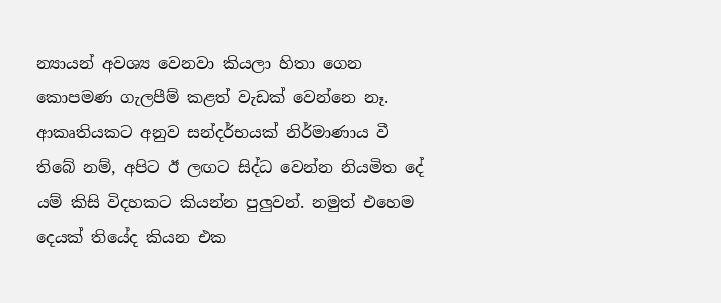න්‍යායන් අවශ්‍ය වෙනවා කියලා හිතා ගෙන කොපමණ ගැලපීම් කළත් වැඩක් වෙන්නෙ නෑ. ආකෘතියකට අනුව සන්දර්භයක් නිර්මාණාය වී තිබේ නම්, අපිට ඊ ලඟට සිද්ධ වෙන්න නියමිත දේ යම් කිසි විදහකට කියන්න පුලුවන්. නමුත් එහෙම දෙයක් තියේද කියන එක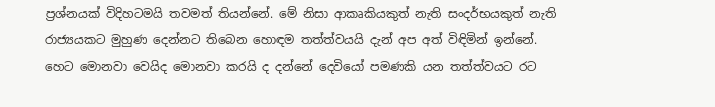ප්‍රශ්නයක් විදිහටමයි තවමත් තියන්නේ. මේ නිසා ආකෘකියකුත් නැති සංදර්භයකුත් නැති රාජ්‍යයකට මුහුණ දෙන්නට තිබෙන හොඳම තත්ත්වයයි දැන් අප අත් විඳිමින් ඉන්නේ. හෙට මොනවා වෙයිද මොනවා කරයි ද දන්නේ දෙවියෝ පමණකි යන තත්ත්වයට රට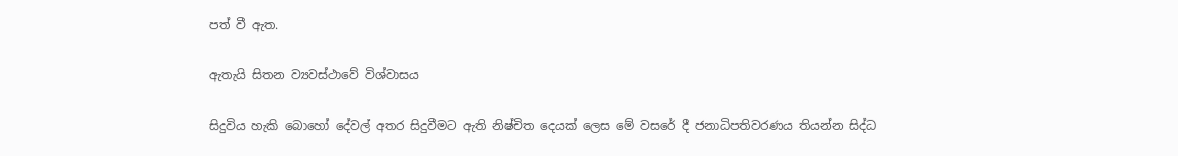පත් වී ඇත.

ඇතැයි සිතන ව්‍යවස්ථාවේ විශ්වාසය

සිදුවිය හැකි බොහෝ දේවල් අතර සිදුවීමට ඇති නිෂ්චිත දෙයක් ලෙස මේ වසරේ දී ජනාධිපතිවරණය තියන්න සිද්ධ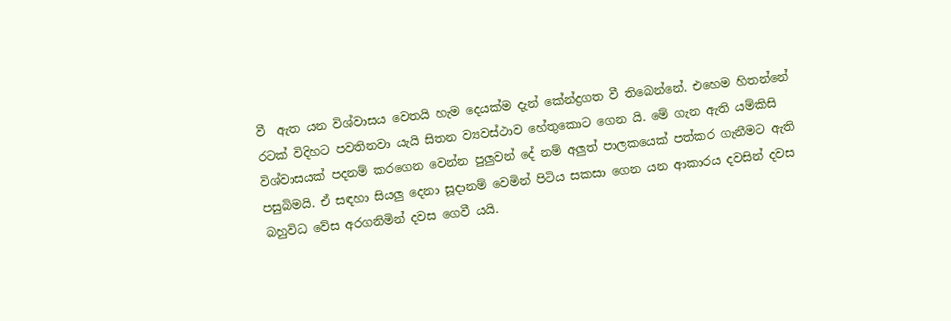වී  ඇත යන විශ්වාසය වෙතයි හැම දෙයක්ම දැන් කේන්ද්‍රගත වී තිබෙන්නේ. එහෙම හිතන්නේ රටක් විදිහට පවතිනවා යැයි සිතන ව්‍යවස්ථාව හේතුකොට ගෙන යි. මේ ගැන ඇති යම්කිසි විශ්වාසයක් පදනම් කරගෙන වෙන්න පුලුවන් දේ නම් අලුත් පාලකයෙක් පත්කර ගැනීමට ඇති පසුබිමයි. ඒ සඳහා සියලු දෙනා සූදානම් වෙමින් පිටිය සකසා ගෙන යන ආකාරය දවසින් දවස බහුවිධ වේස අරගනිමින් දවස ගෙවී යයි.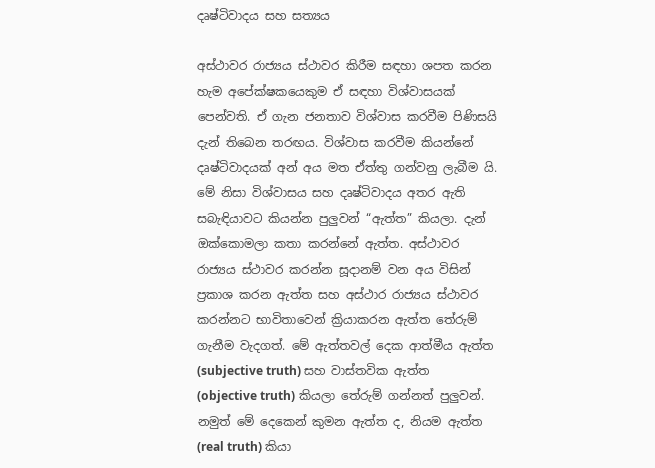දෘෂ්ටිවාදය සහ සත්‍යය

අස්ථාවර රාජ්‍යය ස්ථාවර කිරීම සඳහා ශපත කරන හැම අපේක්ෂකයෙකුම ඒ සඳහා විශ්වාසයක් පෙන්වති. ඒ ගැන ජනතාව විශ්වාස කරවීම පිණිසයි දැන් තිබෙන තරඟය. විශ්වාස කරවීම කියන්නේ දෘෂ්ටිවාදයක් අන් අය මත ඒත්තු ගන්වනු ලැබීම යි. මේ නිසා විශ්වාසය සහ දෘෂ්ටිවාදය අතර ඇති සබැඳියාවට කියන්න පුලුවන් “ඇත්ත” කියලා. දැන් ඔක්කොමලා කතා කරන්නේ ඇත්ත. අස්ථාවර රාජ්‍යය ස්ථාවර කරන්න සූදානම් වන අය විසින් ප්‍රකාශ කරන ඇත්ත සහ අස්ථාර රාජ්‍යය ස්ථාවර කරන්නට භාවිතාවෙන් ක්‍රියාකරන ඇත්ත තේරුම් ගැනීම වැදගත්. මේ ඇත්තවල් දෙක ආත්මීය ඇත්ත (subjective truth) සහ වාස්තවික ඇත්ත (objective truth) කියලා තේරුම් ගන්නත් පුලුවන්. නමුත් මේ දෙකෙන් කුමන ඇත්ත ද, නියම ඇත්ත (real truth) කියා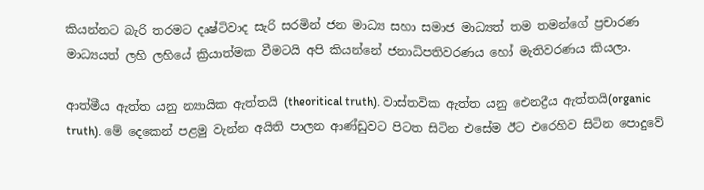කියන්නට බැරි තරමට දෘෂ්ටිවාද සැරි සරමින් ජන මාධ්‍ය සහා සමාජ මාධ්‍යත් තම තමන්ගේ ප්‍රචාරණ මාධ්‍යයත් ලහි ලහියේ ක්‍රියාත්මක වීමටයි අපි කියන්නේ ජනාධිපතිවරණය හෝ මැතිවරණය කියලා.

ආත්මීය ඇත්ත යනු න්‍යායික ඇත්තයි (theoritical truth). වාස්තවික ඇත්ත යනු ඓනද්‍රීය ඇත්තයි(organic truth). මේ දෙකෙන් පළමු වැන්න අයිති පාලන ආණ්ඩුවට පිටත සිටින එසේම ඊට එරෙහිව සිටින පොදුවේ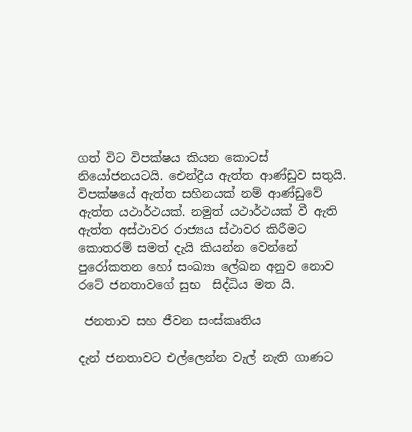ගත් විට විපක්ෂය කියන කොටස් නියෝජනයටයි. ඓන්ද්‍රීය ඇත්ත ආණ්ඩුව සතුයි. විපක්ෂයේ ඇත්ත සහිනයක් නම් ආණ්ඩුවේ ඇත්ත යථාර්ථයක්. නමුත් යථාර්ථයක් වී ඇති ඇත්ත අස්ථාවර රාජ්‍යය ස්ථාවර කිරීමට කොතරම් සමත් දැයි කියන්න වෙන්නේ පුරෝකතන හෝ සංඛ්‍යා ලේඛන අනුව නොව රටේ ජනතාවගේ සුභ  සිද්ධිය මත යි.

 ජනතාව සහ ජීවන සංස්කෘතිය

දැන් ජනතාවට එල්ලෙන්න වැල් නැති ගාණට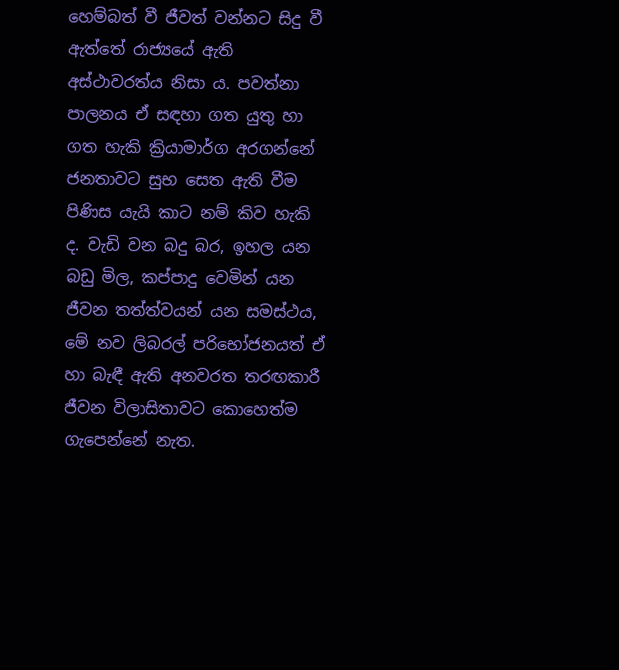හෙම්බත් වී ජීවත් වන්නට සිදු වී ඇත්තේ රාජ්‍යයේ ඇති අස්ථාවරත්ය නිසා ය. පවත්නා පාලනය ඒ සඳහා ගත යුතු හා ගත හැකි ක්‍රියාමාර්ග අරගන්නේ ජනතාවට සුභ සෙත ඇති වීම පිණිස යැයි කාට නම් කිව හැකි ද. වැඩි වන බදු බර, ඉහල යන බඩු මිල, කප්පාදු වෙමින් යන ජීවන තත්ත්වයන් යන සමස්ථය, මේ නව ලිබරල් පරිභෝජනයත් ඒ හා බැඳී ඇති අනවරත තරඟකාරී ජීවන විලාසිතාවට කොහෙත්ම ගැපෙන්නේ නැත.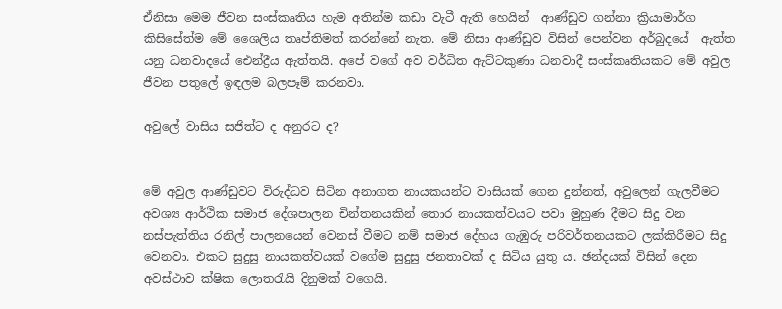ඒනිසා මෙම ජීවන සංස්කෘතිය හැම අතින්ම කඩා වැටී ඇති හෙයින්  ආණ්ඩුව ගන්නා ක්‍රියාමාර්ග කිසිසේත්ම මේ ශෛලිය තෘප්තිමත් කරන්නේ නැත. මේ නිසා ආණ්ඩුව විසින් පෙන්වන අර්බුදයේ  ඇත්ත යනු ධනවාදයේ ඓන්ද්‍රීය ඇත්තයි. අපේ වගේ අව වර්ධිත ඇට්ටකුණා ධනවාදී සංස්කෘතියකට මේ අවුල ජීවන පතුලේ ඉඳලම බලපෑම් කරනවා.

අවුලේ වාසිය සජිත්ට ද අනුරට ද?


මේ අවුල ආණ්ඩුවට විරුද්ධව සිටින අනාගත නායකයන්ට වාසියක් ගෙන දුන්නත්, අවුලෙන් ගැලවීමට අවශ්‍ය ආර්ථික සමාජ දේශපාලන චින්තනයකින් තොර නායකත්වයට පවා මුහුණ දීමට සිදු වන නස්පැත්තිය රනිල් පාලනයෙන් වෙනස් වීමට නම් සමාජ දේහය ගැඹුරු පරිවර්තනයකට ලක්කිරීමට සිදු වෙනවා. එකට සුදුසු නායකත්වයක් වගේම සුදුසු ජනතාවක් ද සිටිය යුතු ය. ඡන්දයක් විසින් දෙන අවස්ථාව ක්ෂික ලොතරැයි දිනුමක් වගෙයි.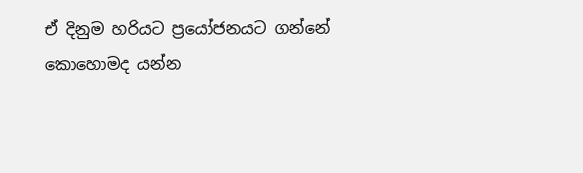ඒ දිනුම හරියට ප්‍රයෝජනයට ගන්නේ කොහොමද යන්න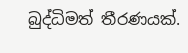බුද්ධිමත් තීරණයක්.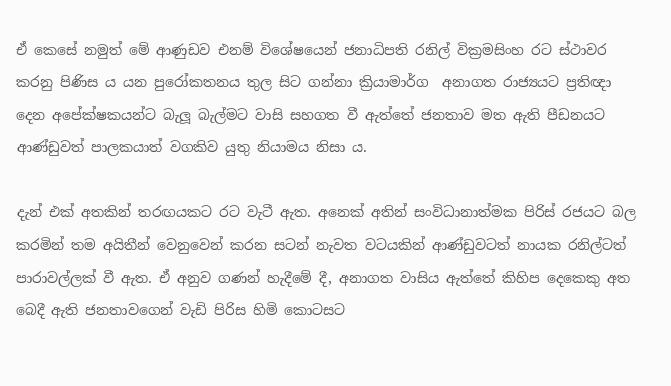ඒ කෙසේ නමුත් මේ ආණුඩව එනම් විශේෂයෙන් ජනාධිපති රනිල් වික්‍රමසිංහ රට ස්ථාවර කරනු පිණිස ය යන පුරෝකතනය තුල සිට ගන්නා ක්‍රියාමාර්ග  අනාගත රාජ්‍යයට ප්‍රතිඥා දෙන අපේක්ෂකයන්ට බැලූ බැල්මට වාසි සහගත වී ඇත්තේ ජනතාව මත ඇති පීඩනයට ආණ්ඩුවත් පාලකයාත් වගකිව යුතු නියාමය නිසා ය.

දැන් එක් අතකින් තරඟයකට රට වැටී ඇත. අනෙක් අතින් සංවිධානාත්මක පිරිස් රජයට බල කරමින් තම අයිතීන් වෙනුවෙන් කරන සටන් නැවත වටයකින් ආණ්ඩුවටත් නායක රනිල්ටත් පාරාවල්ලක් වී ඇත. ඒ අනුව ගණන් හැදීමේ දී, අනාගත වාසිය ඇත්තේ කිහිප දෙකෙකු අත බෙදී ඇති ජනතාවගෙන් වැඩි පිරිස හිමි කොටසට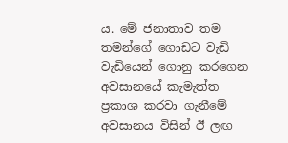ය. මේ ජනාතාව තම තමන්ගේ ගොඩට වැඩි වැඩියෙන් ගොනු කරගෙන අවසානයේ කැමැත්ත ප්‍රකාශ කරවා ගැනීමේ අවසානය විසින් ඊ ලඟ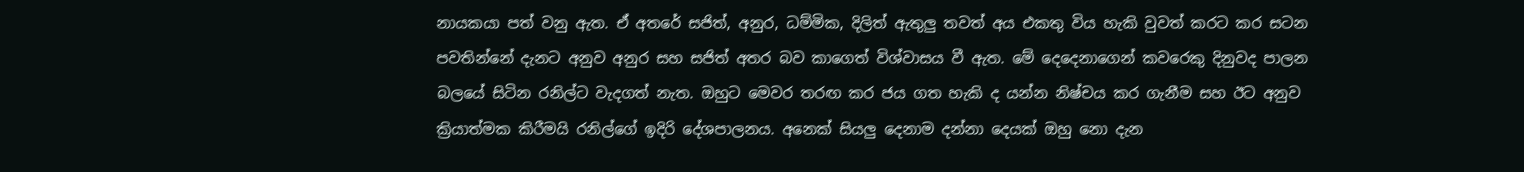නායකයා පත් වනු ඇත. ඒ අතරේ සජිත්, අනුර, ධම්මික, දිලිත් ඇතුලු තවත් අය එකතු විය හැකි වුවත් කරට කර සටන පවතින්නේ දැනට අනුව අනුර සහ සජිත් අතර බව කාගෙත් විශ්වාසය වී ඇත. මේ දෙදෙනාගෙන් කවරෙකු දිනුවද පාලන බලයේ සිටින රනිල්ට වැදගත් නැත. ඔහුට මෙවර තරඟ කර ජය ගත හැකි ද යන්න නිෂ්චය කර ගැනීම සහ ඊට අනුව ක්‍රියාත්මක කිරීමයි රනිල්ගේ ඉදිරි දේශපාලනය. අනෙක් සියලු දෙනාම දන්නා දෙයක් ඔහු නො දැන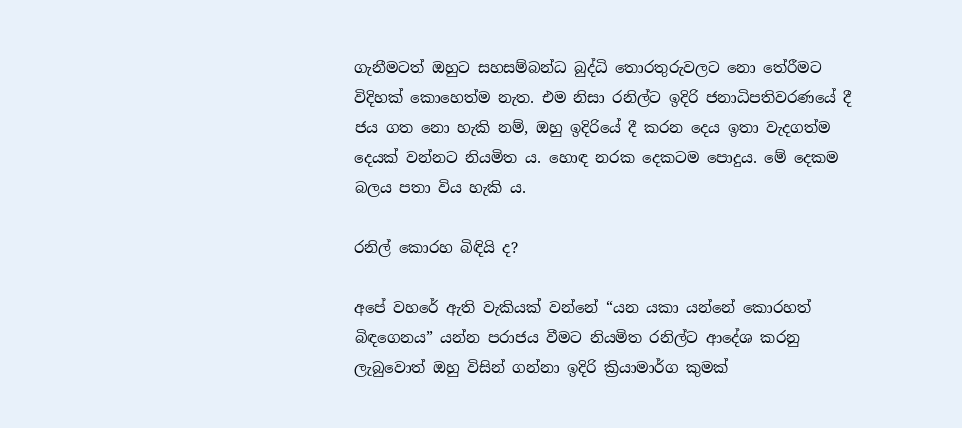ගැනීමටත් ඔහුට සහසම්බන්ධ බුද්ධි තොරතුරුවලට නො තේරීමට විදිහක් කොහෙත්ම නැත. එම නිසා රනිල්ට ඉදිරි ජනාධිපතිවරණයේ දී ජය ගත නො හැකි නම්, ඔහු ඉදිරියේ දී කරන දෙය ඉතා වැදගත්ම දෙයක් වන්නට නියමිත ය. හොඳ නරක දෙකටම පොදුය. මේ දෙකම බලය පතා විය හැකි ය.

රනිල් කොරහ බිඳියි ද?

අපේ වහරේ ඇති වැකියක් වන්නේ “යන යකා යන්නේ කොරහත් බිඳගෙනය” යන්න පරාජය වීමට නියමිත රනිල්ට ආදේශ කරනු ලැබුවොත් ඔහු විසින් ගන්නා ඉදිරි ක්‍රියාමාර්ග කුමක්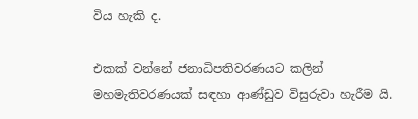විය හැකි ද.

එකක් වන්නේ ජනාධිපතිවරණයට කලින් මහමැතිවරණයක් සඳහා ආණ්ඩුව විසුරුවා හැරීම යි.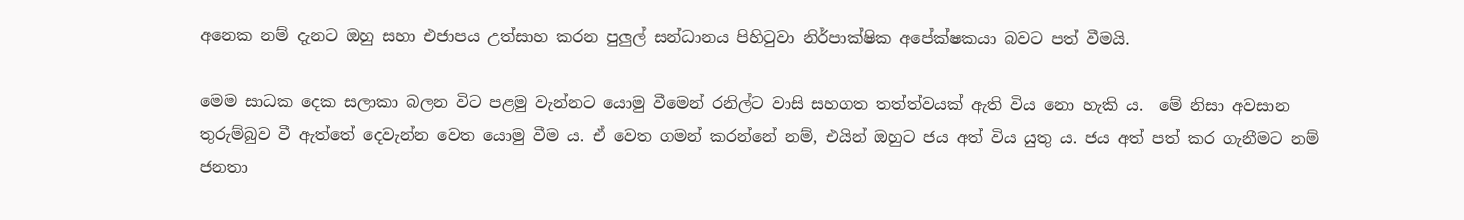අනෙක නම් දැනට ඔහු සහා එජාපය උත්සාහ කරන පුලුල් සන්ධානය පිහිටුවා නිර්පාක්ෂික අපේක්ෂකයා බවට පත් වීමයි.

මෙම සාධක දෙක සලාකා බලන විට පළමු වැන්නට යොමු වීමෙන් රනිල්ට වාසි සහගත තත්ත්වයක් ඇති විය නො හැකි ය.  මේ නිසා අවසාන තුරුම්බුව වී ඇත්තේ දෙවැන්න වෙත යොමු වීම ය. ඒ වෙත ගමන් කරන්නේ නම්, එයින් ඔහුට ජය අත් විය යුතු ය. ජය අත් පත් කර ගැනීමට නම් ජනතා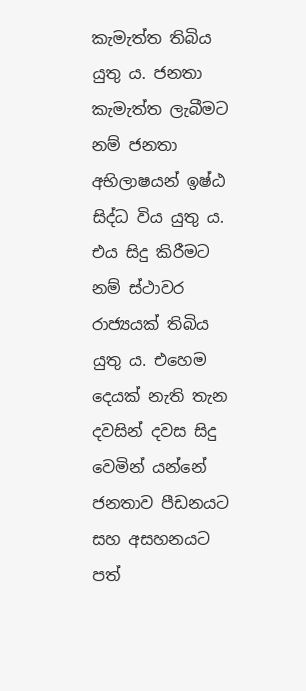කැමැත්ත තිබිය යුතු ය. ජනතා කැමැත්ත ලැබීමට නම් ජනතා අභිලාෂයන් ඉෂ්ඨ සිද්ධ විය යුතු ය. එය සිදු කිරීමට නම් ස්ථාවර රාජ්‍යයක් තිබිය යුතු ය. එහෙම දෙයක් නැති තැන දවසින් දවස සිදු වෙමින් යන්නේ ජනතාව පීඩනයට සහ අසහනයට පත්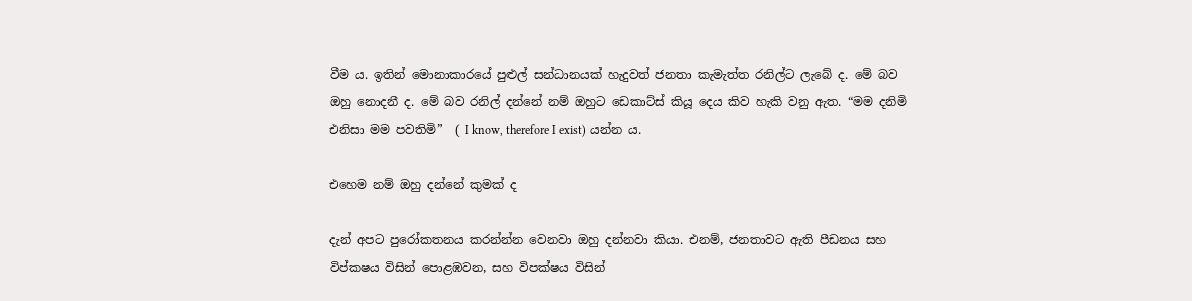වීම ය. ඉතින් මොනාකාරයේ පුළුල් සන්ධානයක් හැදුවත් ජනතා කැමැත්ත රනිල්ට ලැබේ ද. මේ බව ඔහු නොදනී ද. මේ බව රනිල් දන්නේ නම් ඔහුට ඩෙකාට්ස් කියූ දෙය කිව හැකි වනු ඇත. “මම දනිමි එනිසා මම පවතිමි”  ( I know, therefore I exist) යන්න ය.

එහෙම නම් ඔහු දන්නේ කුමක් ද

දැන් අපට පුරෝකතනය කරන්න්න වෙනවා ඔහු දන්නවා කියා. එනම්, ජනතාවට ඇති පීඩනය සහ විප්කෂය විසින් පොළඹවන, සහ විපක්ෂය විසින්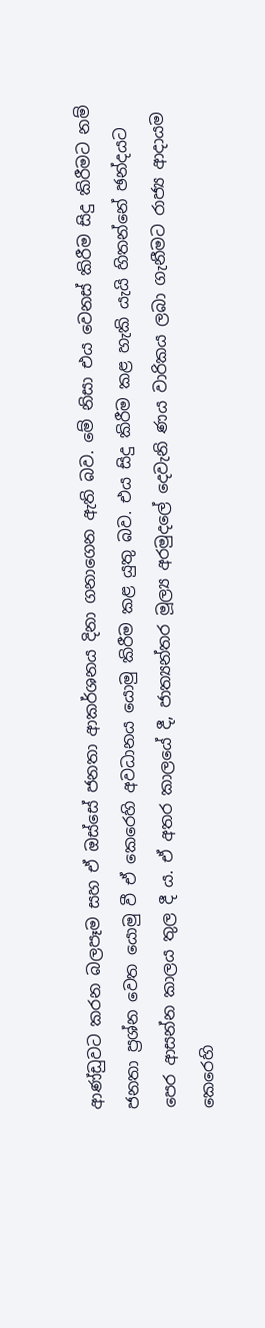ආණ්ඩුවට කරන බලපෑම සහ ඒ ඔස්සේ ජනතා ආකර්ශනය දිනා ගනාගෙන ඇති බව. මේ නිසා එය වෙනස් කිරීම සිදු කිරීමට නම් ජනතා ප්‍රශ්න වෙත යොමු වී ඒ කෙරෙහි අවධානය යොමු කිරීම කළ යුතු බව. එය සිදු කිරීම කළ හැකි යැයි හිතන්නේ ඡන්දයට පෙර ආසන්න කාලය තුල දී ය. ඒ අතර කාලයේ දී, ජාත්‍යන්තර මූල්‍ය අරමුදලේ දෙවැනි ණය වාරිකය ලබා ගැනීමට රාජ්‍ය ආදායම කෙරෙහි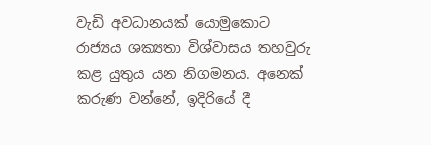වැඩි අවධානයක් යොමුකොට රාජ්‍යය ශක්‍යතා විශ්වාසය තහවුරු කළ යුතුය යන නිගමනය. අනෙක් කරුණ වන්නේ, ඉදිරියේ දී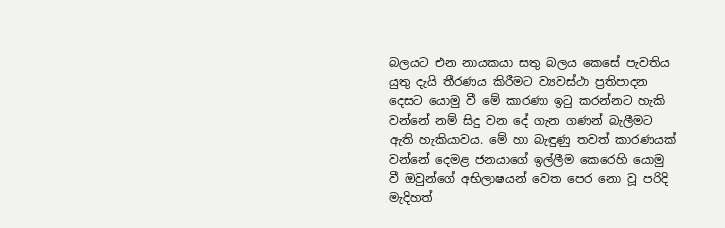බලයට එන නායකයා සතු බලය කෙසේ පැවතිය යුතු දැයි තීරණය කිරීමට ව්‍යවස්ථා ප්‍රතිපාදන දෙසට යොමු වී මේ කාරණා ඉටු කරන්නට හැකි වන්නේ නම් සිදු වන දේ ගැන ගණන් බැලීමට ඇති හැකියාවය. මේ හා බැඳුණු තවත් කාරණයක් වන්නේ දෙමළ ජනයාගේ ඉල්ලීම කෙරෙහි යොමු වී ඔවුන්ගේ අභිලාෂයන් වෙත පෙර නො වූ පරිදි මැදිහත්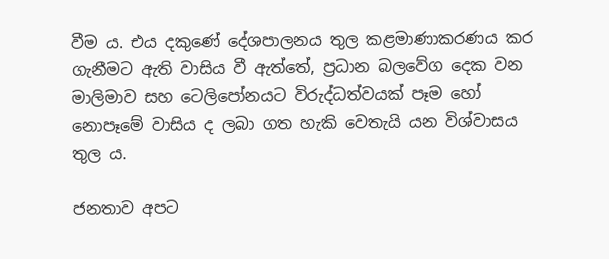වීම ය. එය දකුණේ දේශපාලනය තුල කළමාණාකරණය කර ගැනීමට ඇති වාසිය වී ඇත්තේ, ප්‍රධාන බලවේග දෙක වන මාලිමාව සහ ටෙලිපෝනයට විරුද්ධත්වයක් පෑම හෝ නොපෑමේ වාසිය ද ලබා ගත හැකි වෙතැයි යන විශ්වාසය තුල ය.

ජනතාව අපට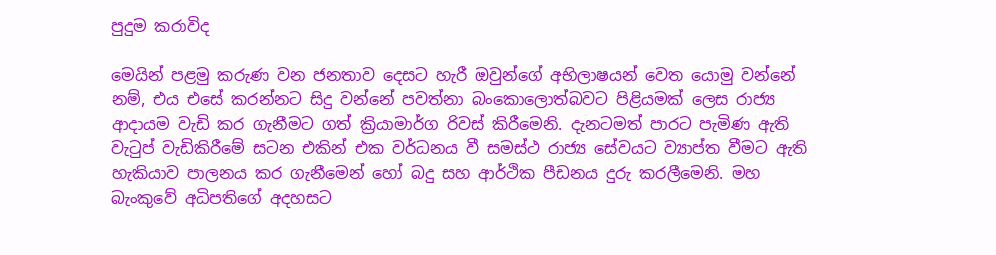පුදුම කරාවිද

මෙයින් පළමු කරුණ වන ජනතාව දෙසට හැරී ඔවුන්ගේ අභිලාෂයන් වෙත යොමු වන්නේ නම්, එය එසේ කරන්නට සිදු වන්නේ පවත්නා බංකොලොත්බවට පිළියමක් ලෙස රාජ්‍ය ආදායම වැඩි කර ගැනීමට ගත් ක්‍රියාමාර්ග රිවස් කිරීමෙනි. දැනටමත් පාරට පැමිණ ඇති වැටුප් වැඩිකිරීමේ සටන එකින් එක වර්ධනය වී සමස්ථ රාජ්‍ය සේවයට ව්‍යාප්ත වීමට ඇති හැකියාව පාලනය කර ගැනීමෙන් හෝ බදු සහ ආර්ථික පීඩනය දුරු කරලීමෙනි. මහ බැංකුවේ අධිපතිගේ අදහසට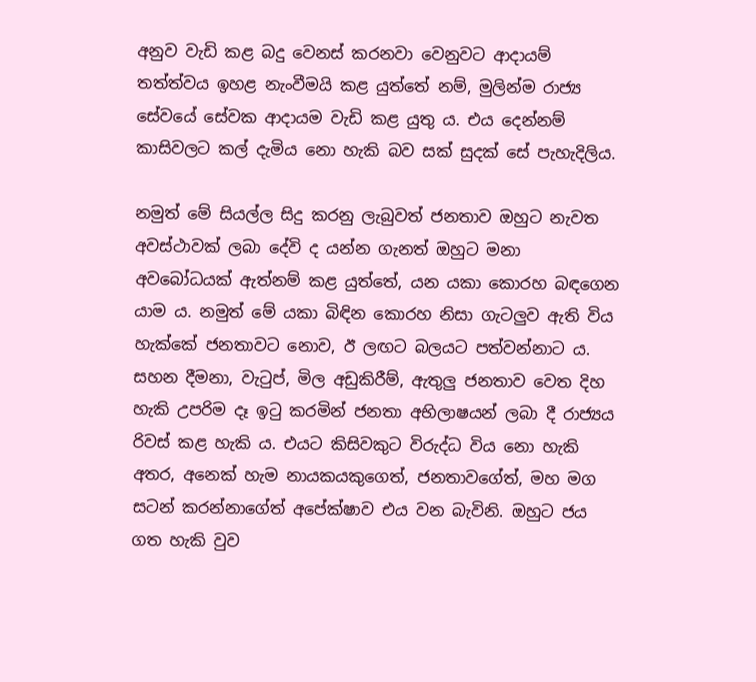අනුව වැඩි කළ බදු වෙනස් කරනවා වෙනුවට ආදායම් තත්ත්වය ඉහළ නැංවීමයි කළ යුත්තේ නම්, මුලින්ම රාජ්‍ය සේවයේ සේවක ආදායම වැඩි කළ යුතු ය. එය දෙන්නම් කාසිවලට කල් දැමිය නො හැකි බව සක් සුදක් සේ පැහැදිලිය.

නමුත් මේ සියල්ල සිදු කරනු ලැබුවත් ජනතාව ඔහුට නැවත අවස්ථාවක් ලබා දේවි ද යන්න ගැනත් ඔහුට මනා අවබෝධයක් ඇත්නම් කළ යුත්තේ, යන යකා කොරහ බඳගෙන යාම ය. නමුත් මේ යකා බිඳින කොරහ නිසා ගැටලුව ඇති විය හැක්කේ ජනතාවට නොව, ඊ ලඟට බලයට පත්වන්නාට ය. සහන දීමනා, වැටුප්, මිල අඩුකිරීම්, ඇතුලු ජනතාව වෙත දිහ හැකි උපරිම දෑ ඉටු කරමින් ජනතා අභිලාෂයන් ලබා දී රාජ්‍යය රිවස් කළ හැකි ය. එයට කිසිවකුට විරුද්ධ විය නො හැකි අතර, අනෙක් හැම නායකයකුගෙත්, ජනතාවගේත්, මහ මග සටන් කරන්නාගේත් අපේක්ෂාව එය වන බැවිනි. ඔහුට ජය ගත හැකි වුව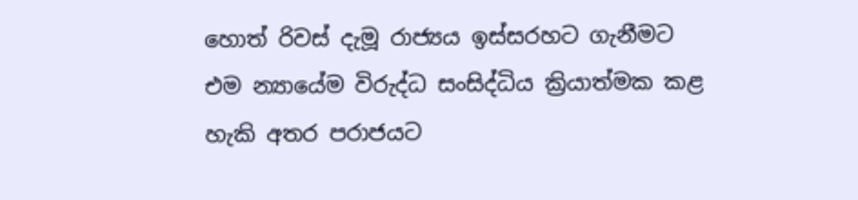හොත් රිවස් දැමූ රාජ්‍යය ඉස්සරහට ගැනීමට එම න්‍යායේම විරුද්ධ සංසිද්ධිය ක්‍රියාත්මක කළ හැකි අතර පරාජයට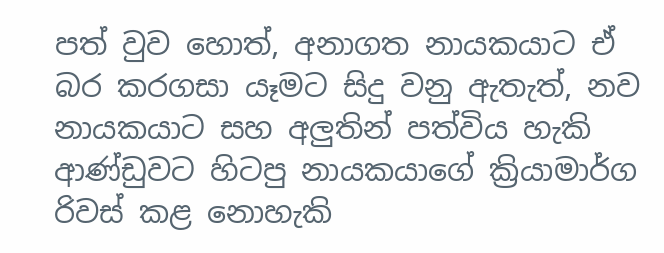පත් වුව හොත්, අනාගත නායකයාට ඒ බර කරගසා යෑමට සිදු වනු ඇතැත්, නව නායකයාට සහ අලුතින් පත්විය හැකි ආණ්ඩුවට හිටපු නායකයාගේ ක්‍රියාමාර්ග රිවස් කළ නොහැකි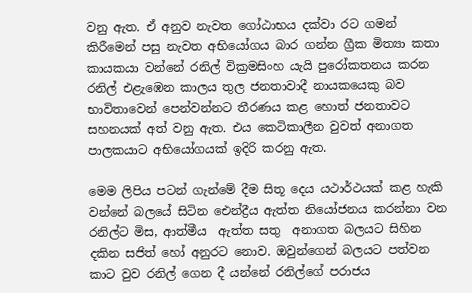වනු ඇත. ඒ අනුව නැවත ගෝඨාභය දක්වා රට ගමන් කිරීමෙන් පසු නැවත අභියෝගය බාර ගන්න ග්‍රීක මිත්‍යා කතා කායකයා වන්නේ රනිල් වික්‍රමසිංහ යැයි පුරෝකතනය කරන රනිල් එළැඹෙන කාලය තුල ජනතාවාදී නායකයෙකු බව භාවිතාවෙන් පෙන්වන්නට තීරණය කළ හොත් ජනතාවට සහනයක් අත් වනු ඇත. එය කෙටිකාලීන වුවත් අනාගත පාලකයාට අභියෝගයක් ඉදිරි කරනු ඇත.

මෙම ලිපිය පටන් ගැන්මේ දීම සිතූ දෙය යථාර්ථයක් කළ හැකි වන්නේ බලයේ සිටින ඓන්ද්‍රීය ඇත්ත නියෝජනය කරන්නා වන රනිල්ට මිස, ආත්මීය  ඇත්ත සතු  අනාගත බලයට සිහින දකින සජිත් හෝ අනුරට නොව. ඔවුන්ගෙන් බලයට පත්වන කාට වුව රනිල් ගෙන දී යන්නේ රනිල්ගේ පරාජය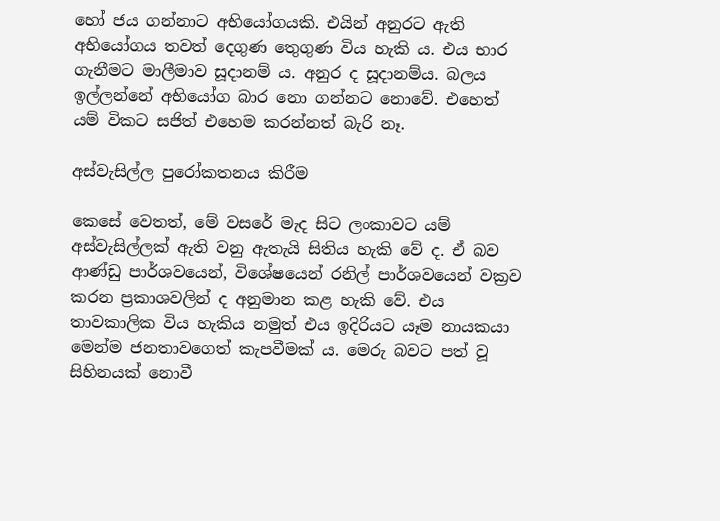හෝ ජය ගන්නාට අභියෝගයකි. එයින් අනුරට ඇති අභියෝගය තවත් දෙගුණ තෙුගුණ විය හැකි ය. එය භාර ගැනීමට මාලීමාව සූදානම් ය. අනුර ද සූදානම්ය. බලය ඉල්ලන්නේ අභියෝග බාර නො ගන්නට නොවේ. එහෙත් යම් විකට සජිත් එහෙම කරන්නත් බැරි නෑ.

අස්වැසිල්ල පුරෝකතනය කිරීම

කෙසේ වෙතත්, මේ වසරේ මැද සිට ලංකාවට යම් අස්වැසිල්ලක් ඇති වනු ඇතැයි සිතිය හැකි වේ ද. ඒ බව ආණ්ඩු පාර්ශවයෙන්, විශේෂයෙන් රනිල් පාර්ශවයෙන් වක්‍රව කරන ප්‍රකාශවලින් ද අනුමාන කළ හැකි වේ. එය තාවකාලික විය හැකිය නමුත් එය ඉදිරියට යෑම නායකයා මෙන්ම ජනතාවගෙත් කැපවීමක් ය. මෙරු බවට පත් වූ සිහිනයක් නොවී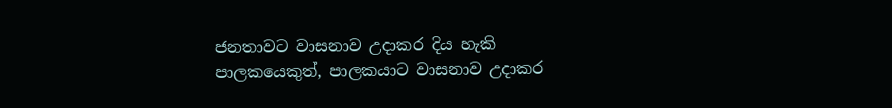ජනතාවට වාසනාව උදාකර දිය හැකි පාලකයෙකුත්, පාලකයාට වාසනාව උදාකර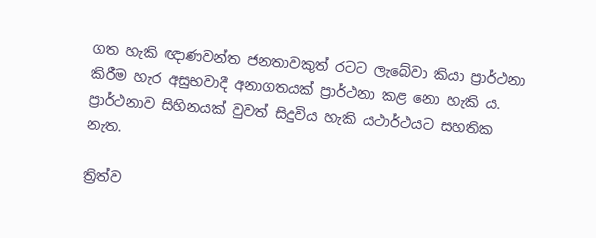ගත හැකි ඥාණවන්ත ජනතාවකුත් රටට ලැබේවා කියා ප්‍රාර්ථනා කිරීම හැර අසුභවාදී අනාගතයක් ප්‍රාර්ථනා කළ නො හැකි ය. ප්‍රාර්ථනාව සිහිනයක් වුවත් සිදුවිය හැකි යථාර්ථයට සහතික නැත.

ත්‍රිත්ව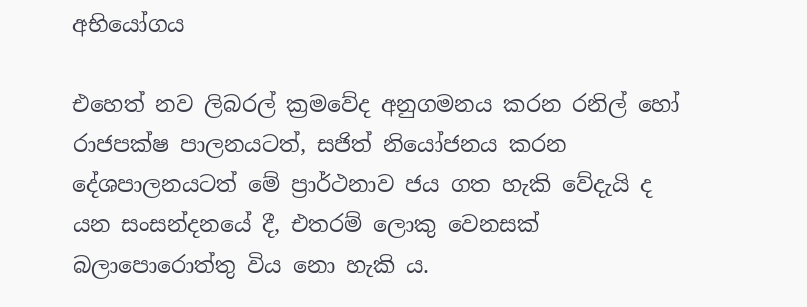අභියෝගය

එහෙත් නව ලිබරල් ක්‍රමවේද අනුගමනය කරන රනිල් හෝ රාජපක්ෂ පාලනයටත්, සජිත් නියෝජනය කරන දේශපාලනයටත් මේ ප්‍රාර්ථනාව ජය ගත හැකි වේදැයි ද යන සංසන්දනයේ දී, එතරම් ලොකු වෙනසක් බලාපොරොත්තු විය නො හැකි ය.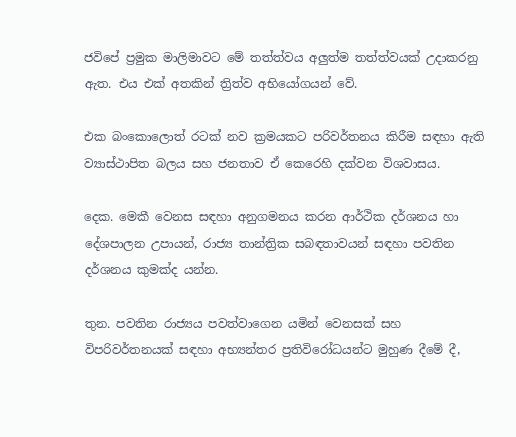ජවිපේ ප්‍රමුක මාලිමාවට මේ තත්ත්වය අලුත්ම තත්ත්වයක් උදාකරනු ඇත. එය එක් අතකින් ත්‍රිත්ව අභියෝගයන් වේ.

එක බංකොලොත් රටක් නව ක්‍රමයකට පරිවර්තනය කිරීම සඳහා ඇති ව්‍යාස්ථාපිත බලය සහ ජනතාව ඒ කෙරෙහි දක්වන විශවාසය.

දෙක. මෙකී වෙනස සඳහා අනුගමනය කරන ආර්ථික දර්ශනය හා දේශපාලන උපායන්, රාජ්‍ය තාන්ත්‍රික සබඳතාවයන් සඳහා පවතින දර්ශනය කුමක්ද යන්න.

තුන. පවතින රාජ්‍යය පවත්වාගෙන යමින් වෙනසක් සහ විපරිවර්තනයක් සඳහා අභ්‍යන්තර ප්‍රතිවිරෝධයන්ට මුහුණ දීමේ දී,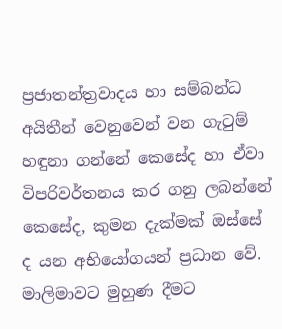ප්‍රජාතන්ත්‍රවාදය හා සම්බන්ධ අයිතීන් වෙනුවෙන් වන ගැටුම් හඳුනා ගන්නේ කෙසේද හා ඒවා විපරිවර්තනය කර ගනු ලබන්නේ කෙසේද, කුමන දැක්මක් ඔස්සේ ද යන අභියෝගයන් ප්‍රධාන වේ.  මාලිමාවට මුහුණ දීමට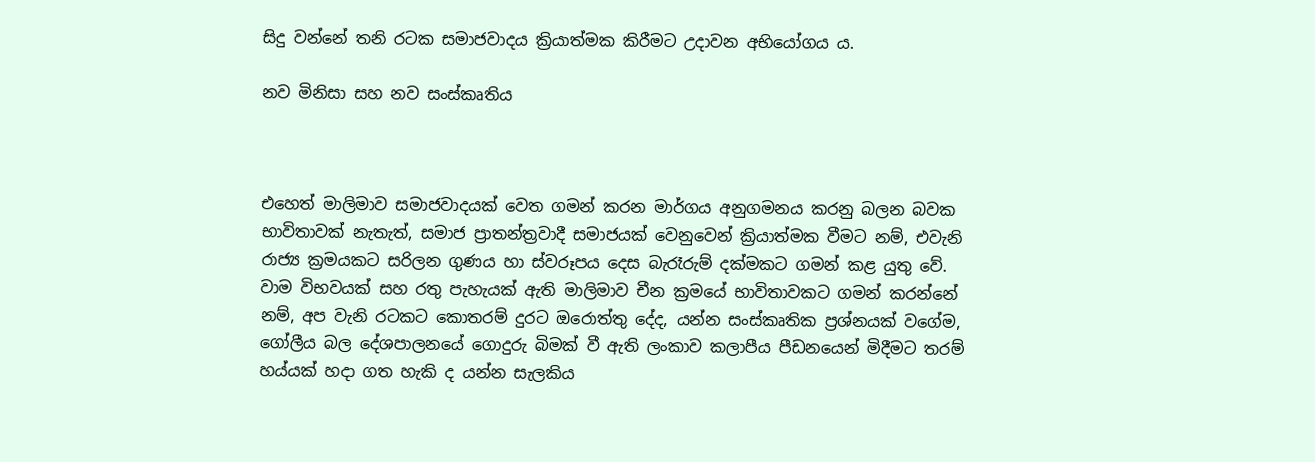සිදු වන්නේ තනි රටක සමාජවාදය ක්‍රියාත්මක කිරීමට උදාවන අභියෝගය ය.

නව මිනිසා සහ නව සංස්කෘතිය



එහෙත් මාලිමාව සමාජවාදයක් වෙත ගමන් කරන මාර්ගය අනුගමනය කරනු බලන බවක භාවිතාවක් නැතැත්, සමාජ ප්‍රාතන්ත්‍රවාදී සමාජයක් වෙනුවෙන් ක්‍රියාත්මක වීමට නම්, එවැනි රාජ්‍ය ක්‍රමයකට සරිලන ගුණය හා ස්වරූපය දෙස බැරෑරුම් දක්මකට ගමන් කළ යුතු වේ. වාම විභවයක් සහ රතු පැහැයක් ඇති මාලිමාව චීන ක්‍රමයේ භාවිතාවකට ගමන් කරන්නේ නම්, අප වැනි රටකට කොතරම් දුරට ඔරොත්තු දේද, යන්න සංස්කෘතික ප්‍රශ්නයක් වගේම, ගෝලීය බල දේශපාලනයේ ගොදුරු බිමක් වී ඇති ලංකාව කලාපීය පීඩනයෙන් මිදීමට තරම් හය්යක් හදා ගත හැකි ද යන්න සැලකිය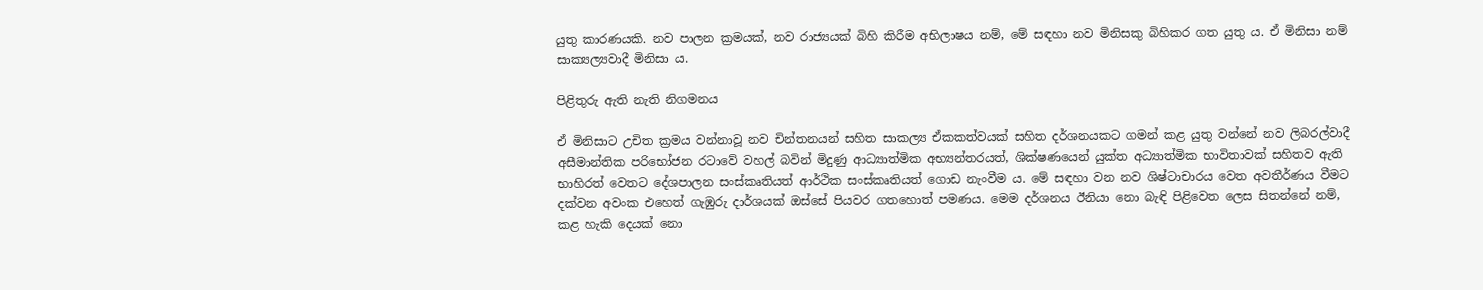යුතු කාරණයකි. නව පාලන ක්‍රමයක්, නව රාජ්‍යයක් බිහි කිරීම අභිලාෂය නම්, මේ සඳහා නව මිනිසකු බිහිකර ගත යුතු ය. ඒ මිනිසා නම් සාක්‍යල්‍යවාදී මිනිසා ය.

පිළිතුරු ඇති නැති නිගමනය

ඒ මිනිසාට උචිත ක්‍රමය වන්නාවූ නව චින්තනයන් සහිත සාකල්‍ය ඒකකත්වයක් සහිත දර්ශනයකට ගමන් කළ යුතු වන්නේ නව ලිබරල්වාදී අසීමාන්තික පරිභෝජන රටාවේ වහල් බවින් මිදුණු ආධ්‍යාත්මික අභ්‍යන්තරයත්, ශික්ෂණයෙන් යුක්ත අධ්‍යාත්මික භාවිතාවක් සහිතව ඇති භාහිරත් වෙතට දේශපාලන සංස්කෘතියත් ආර්ථික සංස්කෘතියත් ගොඩ නැංවීම ය. මේ සඳහා වන නව ශිෂ්ටාචාරය වෙත අවතීර්ණය වීමට දක්වන අවංක එහෙත් ගැඹුරු දාර්ශයක් ඔස්සේ පියවර ගතහොත් පමණය. මෙම දර්ශනය ඊනියා නො බැඳි පිළිවෙත ලෙස සිතන්නේ නම්, කළ හැකි දෙයක් නො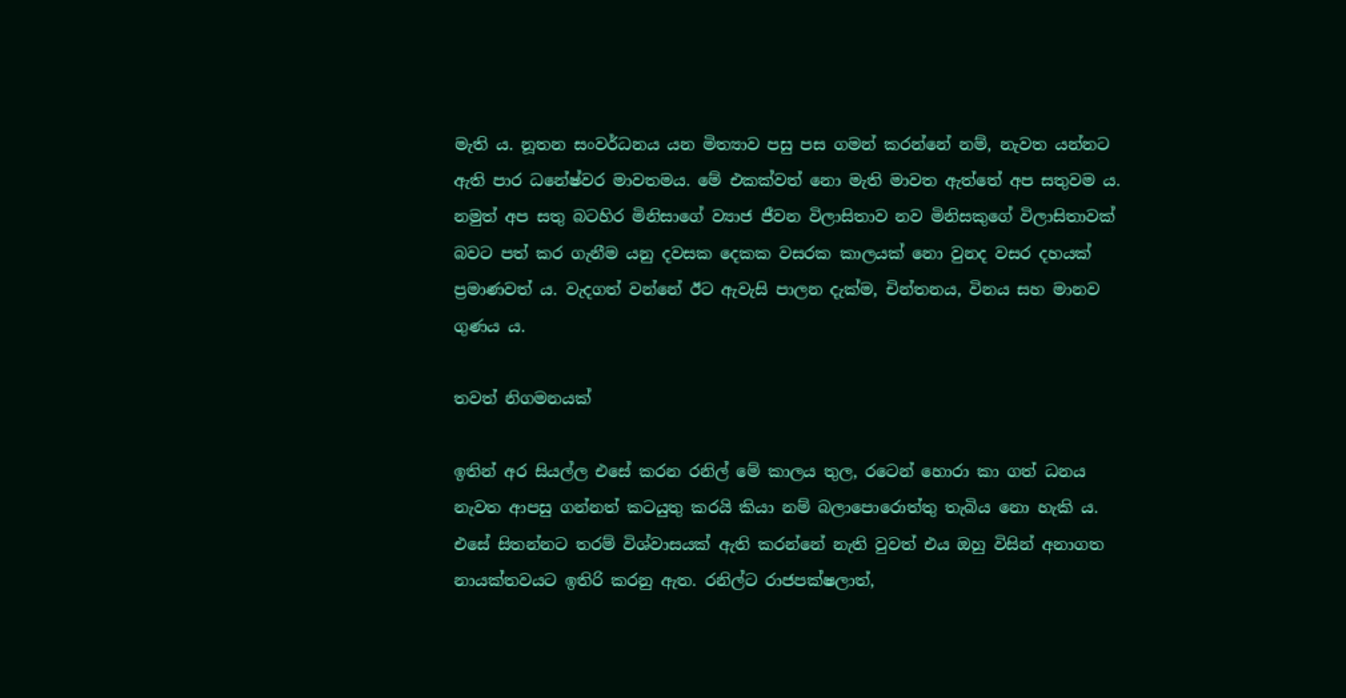මැති ය. නූතන සංවර්ධනය යන මිත්‍යාව පසු පස ගමන් කරන්නේ නම්, නැවත යන්නට ඇති පාර ධනේෂ්වර මාවතමය. මේ එකක්වත් නො මැති මාවත ඇත්තේ අප සතුවම ය. නමුත් අප සතු බටහිර මිනිසාගේ ව්‍යාජ ජීවන විලාසිතාව නව මිනිසකුගේ විලාසිතාවක් බවට පත් කර ගැනීම යනු දවසක දෙකක වසරක කාලයක් නො වුනද වසර දහයක් ප්‍රමාණවත් ය. වැදගත් වන්නේ ඊට ඇවැසි පාලන දැක්ම, චින්තනය, විනය සහ මානව ගුණය ය.

තවත් නිගමනයක්

ඉතින් අර සියල්ල එසේ කරන රනිල් මේ කාලය තුල, රටෙන් හොරා කා ගත් ධනය නැවත ආපසු ගන්නත් කටයුතු කරයි කියා නම් බලාපොරොත්තු තැබිය නො හැකි ය. එසේ සිතන්නට තරම් විශ්වාසයක් ඇති කරන්නේ නැති වුවත් එය ඔහු විසින් අනාගත නායක්තවයට ඉතිරි කරනු ඇත. රනිල්ට රාජපක්ෂලාත්,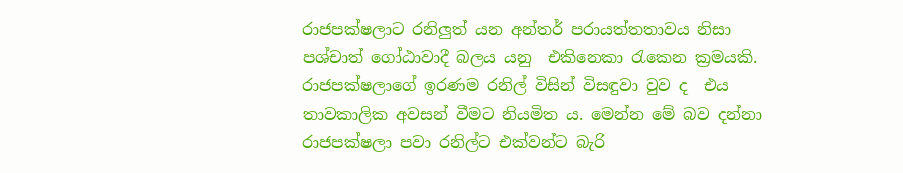රාජපක්ෂලාට රනිලුත් යන අන්තර් පරායත්තතාවය නිසා පශ්චාත් ගෝඨාවාදී බලය යනු  එකිනෙකා රැකෙන ක්‍රමයකි.  රාජපක්ෂලාගේ ඉරණම රනිල් විසින් විසඳුවා වුව ද  එය තාවකාලික අවසන් වීමට නියමිත ය. මෙන්න මේ බව දන්නා රාජපක්ෂලා පවා රනිල්ට එක්වන්ට බැරි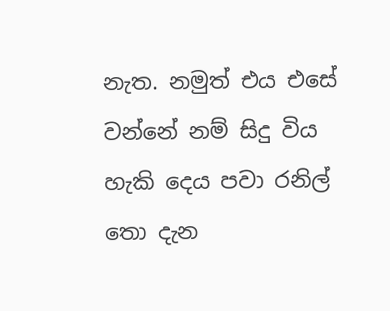නැත. නමුත් එය එසේ වන්නේ නම් සිදු විය හැකි දෙය පවා රනිල් තො දැන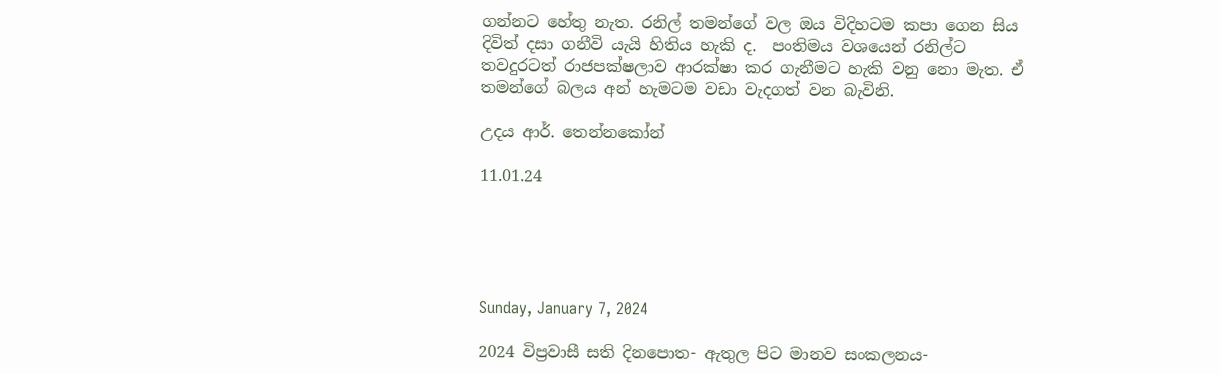ගන්නට හේතු නැත. රනිල් තමන්ගේ වල ඔය විදිහටම කපා ගෙන සිය දිවිත් දසා ගනීවි යැයි හිතිය හැකි ද.  පංතිමය වශයෙන් රනිල්ට තවදුරටත් රාජපක්ෂලාව ආරක්ෂා කර ගැනීමට හැකි වනු නො මැත. ඒ තමන්ගේ බලය අන් හැමටම වඩා වැදගත් වන බැවිනි.

උදය ආර්. තෙන්නකෝන්

11.01.24





Sunday, January 7, 2024

2024 විප්‍රවාසී සති දිනපොත- ඇතුල පිට මානව සංකලනය-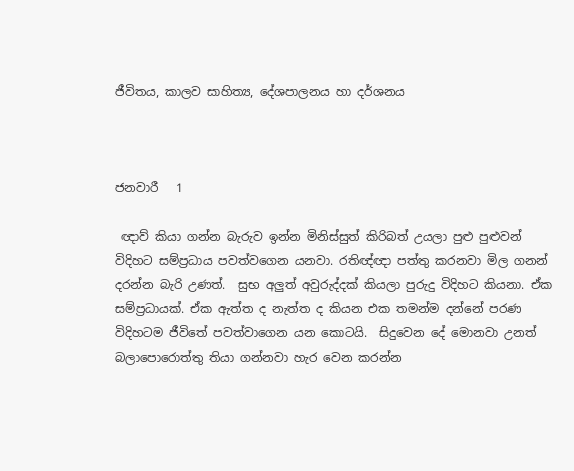ජීවිතය, කාලව සාහිත්‍ය, දේශපාලනය හා දර්ශනය



ජනවාරී   1

 ඥාව් කියා ගන්න බැරුව ඉන්න මිනිස්සුත් කිරිබත් උයලා පුළු පුළුවන් විදිහට සම්ප්‍රධාය පවත්වගෙන යනවා. රතිඥ්ඥා පත්තු කරනවා මිල ගනන් දරන්න බැරි උණත්.  සුභ අලුත් අවුරුද්දක් කියලා පුරුදු විදිහට කියනා. ඒක සම්ප්‍රධායක්. ඒක ඇත්ත ද නැත්ත ද කියන එක තමන්ම දන්නේ පරණ විදිහටම ජීවිතේ පවත්වාගෙන යන කොටයි.  සිදුවෙන දේ මොනවා උනත් බලාපොරොත්තු තියා ගන්නවා හැර වෙන කරන්න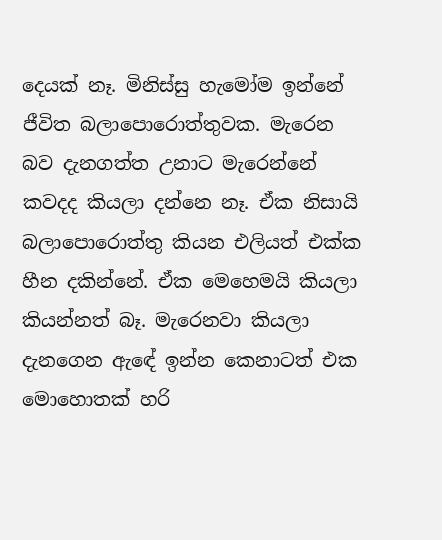දෙයක් නෑ. මිනිස්සු හැමෝම ඉන්නේ ජීවිත බලාපොරොත්තුවක. මැරෙන බව දැනගත්ත උනාට මැරෙන්නේ කවදද කියලා දන්නෙ නෑ. ඒක නිසායි බලාපොරොත්තු කියන එලියත් එක්ක හීන දකින්නේ. ඒක මෙහෙමයි කියලා කියන්නත් බෑ. මැරෙනවා කියලා දැනගෙන ඇඳේ ඉන්න කෙනාටත් එක මොහොතක් හරි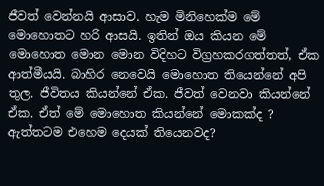ජීවත් වෙන්නයි ආසාව. හැම මිනිහෙක්ම මේ මොහොතට හරි ආසයි. ඉතින් ඔය කියන මේ මොහොත මොන මොන විදිහට විග්‍රහකරගත්තත්, ඒක ආත්මීයයි. බාහිර නෙවෙයි මොහොත තියෙන්නේ අපි තුල. ජීවිතය කියන්නේ ඒක. ජීවත් වෙනවා කියන්නේ ඒක. ඒත් මේ මොහොත කියන්නේ මොකක්ද ? ඇත්තටම එහෙම දෙයක් තියෙනවද?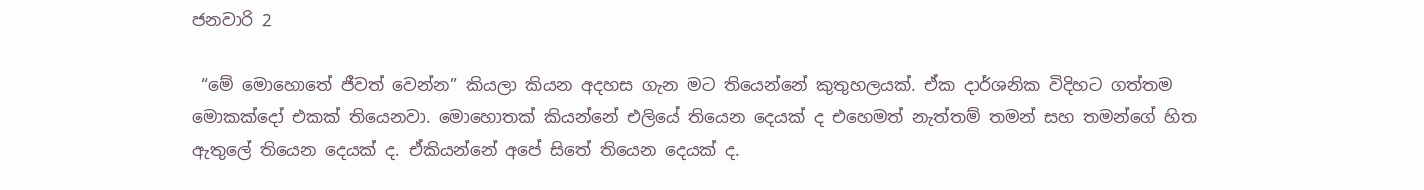ජනවාරි 2

 “මේ මොහොතේ ජීවත් වෙන්න” කියලා කියන අදහස ගැන මට තියෙන්නේ කුතුහලයක්. ඒක දාර්ශනික විදිහට ගත්තම මොකක්දෝ එකක් තියෙනවා. මොහොතක් කියන්නේ එලියේ තියෙන දෙයක් ද එහෙමත් නැත්තම් තමන් සහ තමන්ගේ හිත ඇතුලේ තියෙන දෙයක් ද. ඒකියන්නේ අපේ සිතේ තියෙන දෙයක් ද.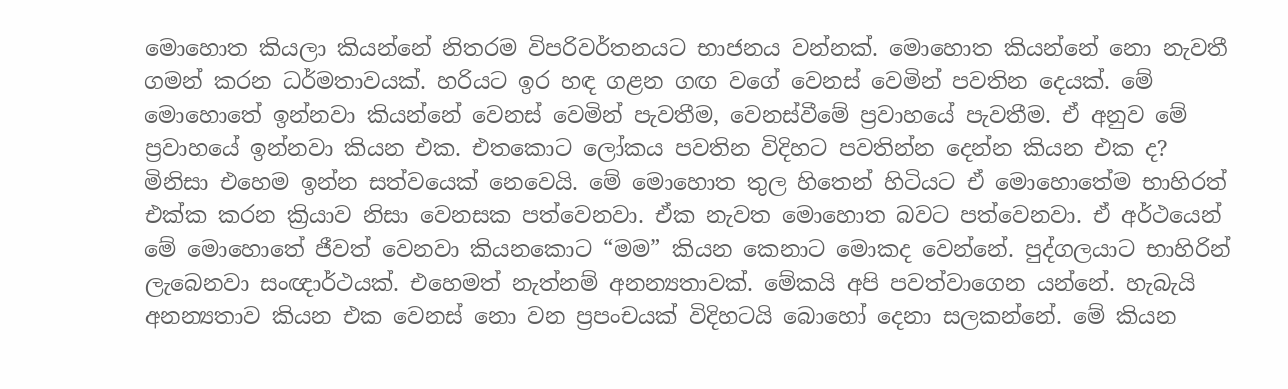මොහොත කියලා කියන්නේ නිතරම විපරිවර්තනයට භාජනය වන්නක්. මොහොත කියන්නේ නො නැවතී ගමන් කරන ධර්මතාවයක්. හරියට ඉර හඳ ගළන ගඟ වගේ වෙනස් වෙමින් පවතින දෙයක්. මේ මොහොතේ ඉන්නවා කියන්නේ වෙනස් වෙමින් පැවතීම, වෙනස්වීමේ ප්‍රවාහයේ පැවතීම. ඒ අනුව මේ ප්‍රවාහයේ ඉන්නවා කියන එක. එතකොට ලෝකය පවතින විදිහට පවතින්න දෙන්න කියන එක ද? මිනිසා එහෙම ඉන්න සත්වයෙක් නෙවෙයි. මේ මොහොත තුල හිතෙන් හිටියට ඒ මොහොතේම භාහිරත් එක්ක කරන ක්‍රියාව නිසා වෙනසක පත්වෙනවා. ඒක නැවත මොහොත බවට පත්වෙනවා. ඒ අර්ථයෙන් මේ මොහොතේ ජීවත් වෙනවා කියනකොට “මම” කියන කෙනාට මොකද වෙන්නේ. පුද්ගලයාට භාහිරින් ලැබෙනවා සංඥාර්ථයක්. එහෙමත් නැත්නම් අනන්‍යතාවක්. මේකයි අපි පවත්වාගෙන යන්නේ. හැබැයි අනන්‍යතාව කියන එක වෙනස් නො වන ප්‍රපංචයක් විදිහටයි බොහෝ දෙනා සලකන්නේ. මේ කියන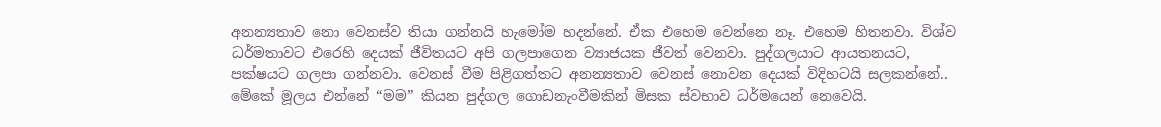අනන්‍යතාව නො වෙනස්ව තියා ගන්නයි හැමෝම හදන්නේ. ඒක එහෙම වෙන්නෙ නෑ. එහෙම හිතනවා. විශ්ව ධර්මතාවට එරෙහි දෙයක් ජීවිතයට අපි ගලපාගෙන ව්‍යාජයක ජීවත් වෙනවා. පුද්ගලයාට ආයතනයට, පක්ෂයට ගලපා ගන්නවා. වෙනස් වීම පිළිගත්තට අනන්‍යතාව වෙනස් නොවන දෙයක් විදිහටයි සලකන්නේ.. මේකේ මූලය එන්නේ “මම” කියන පුද්ගල ගොඩනැංවීමකින් මිසක ස්වභාව ධර්මයෙන් නෙවෙයි.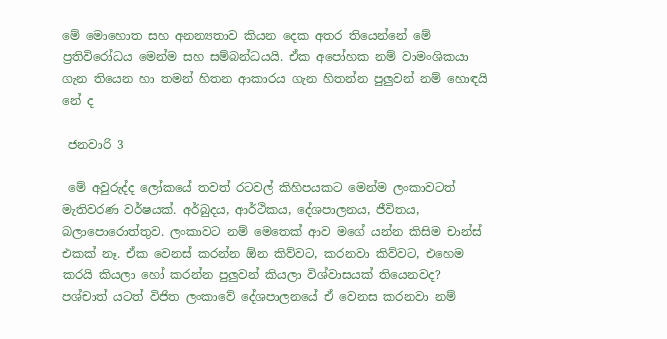මේ මොහොත සහ අනන්‍යතාව කියන දෙක අතර තියෙන්නේ මේ ප්‍රතිවිරෝධය මෙන්ම සහ සම්බන්ධයයි. ඒක අපෝහක නම් වාමංශිකයා ගැන තියෙන හා තමන් හිතන ආකාරය ගැන හිතන්න පුලුවන් නම් හොඳයි නේ ද

 ජනවාරි 3

 මේ අවුරුද්ද ලෝකයේ තවත් රටවල් කිහිපයකට මෙන්ම ලංකාවටත් මැතිවරණ වර්ෂයක්. අර්බුදය, ආර්ථිකය, දේශපාලනය, ජීවිතය, බලාපොරොත්තුව. ලංකාවට නම් මෙතෙක් ආව මගේ යන්න කිසිම චාන්ස් එකක් නෑ. ඒක වෙනස් කරන්න ඕන කිව්වට, කරනවා කිව්වට, එහෙම කරයි කියලා හෝ කරන්න පුලුවන් කියලා විශ්වාසයක් තියෙනවද? පශ්චාත් යටත් විජිත ලංකාවේ දේශපාලනයේ ඒ වෙනස කරනවා නම්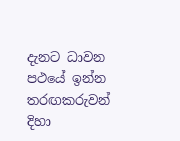දැනට ධාවන පථයේ ඉන්න තරඟකරුවන් දිහා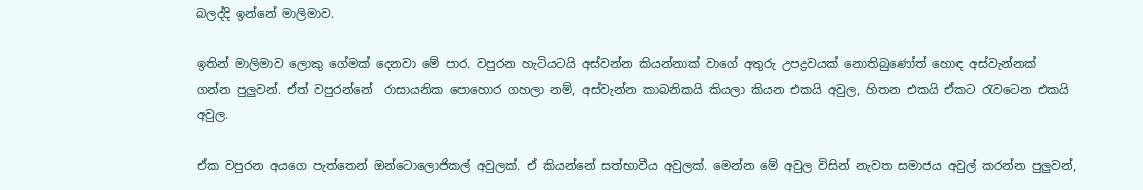බලද්දි ඉන්නේ මාලිමාව.

ඉතින් මාලිමාව ලොකු ගේමක් දෙනවා මේ පාර. වපුරන හැටියටයි අස්වන්න කියන්නාක් වාගේ අතුරු උපද්‍රවයක් නොතිබුණෝත් හොඳ අස්වැන්නක් ගන්න පුලුවන්. ඒත් වපුරන්නේ  රාසායනික පොහොර ගහලා නම්, අස්වැන්න කාබනිකයි කියලා කියන එකයි අවුල, හිතන එකයි ඒකට රැවටෙන එකයි අවුල.

ඒක වපුරන අයගෙ පැත්තෙන් ඔන්ටොලොජිකල් අවුලක්. ඒ කියන්නේ සත්භාවීය අවුලක්. මෙන්න මේ අවුල විසින් නැවත සමාජය අවුල් කරන්න පුලුවන්,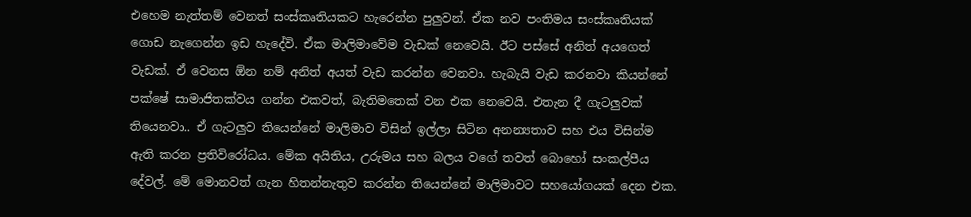එහෙම නැත්තම් වෙනත් සංස්කෘතියකට හැරෙන්න පුලුවන්. ඒක නව පංතිමය සංස්කෘතියක් ගොඩ නැගෙන්න ඉඩ හැදේවි. ඒක මාලිමාවේම වැඩක් නෙවෙයි. ඊට පස්සේ අනිත් අයගෙත් වැඩක්. ඒ වෙනස ඕන නම් අනිත් අයත් වැඩ කරන්න වෙනවා. හැබැයි වැඩ කරනවා කියන්නේ පක්ෂේ සාමාජිතක්වය ගන්න එකවත්, බැතිමතෙක් වන එක නෙවෙයි. එතැන දී ගැටලුවක් තියෙනවා.. ඒ ගැටලුව තියෙන්නේ මාලිමාව විසින් ඉල්ලා සිටින අනන්‍යතාව සහ එය විසින්ම ඇති කරන ප්‍රතිවිරෝධය. මේක අයිතිය, උරුමය සහ බලය වගේ තවත් බොහෝ සංකල්පීය දේවල්. මේ මොනවත් ගැන හිතන්නැතුව කරන්න තියෙන්නේ මාලිමාවට සහයෝගයක් දෙන එක.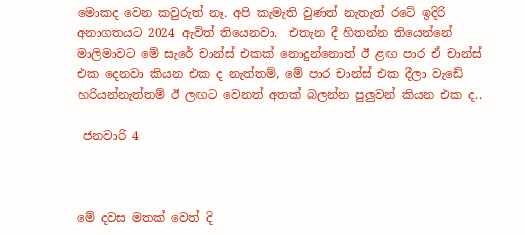මොකද වෙන කවුරුත් නෑ. අපි කැමැති වුණත් නැතැත් රටේ ඉදිරි අනාගතයට 2024 ඇවිත් තියෙනවා.  එතැන දී හිතන්න තියෙන්නේ මාලිමාවට මේ සැරේ චාන්ස් එකක් නොදුන්නොත් ඊ ළඟ පාර ඒ චාන්ස් එක දෙනවා කියන එක ද නැත්තම්, මේ පාර චාන්ස් එක දීලා වැඩේ හරියන්නැත්තම් ඊ ලඟට වෙනත් අතක් බලන්න පුලුවන් කියන එක ද..

 ජනවාරි 4



මේ දවස මතක් වෙත් දි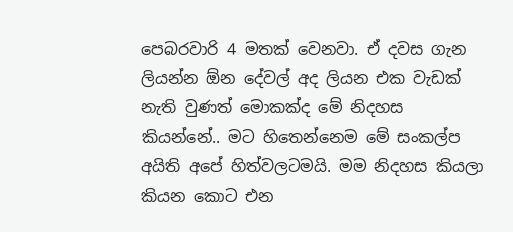පෙබරවාරි 4 මතක් වෙනවා. ඒ දවස ගැන ලියන්න ඕන දේවල් අද ලියන එක වැඩක් නැති වුණත් මොකක්ද මේ නිදහස කියන්නේ.. මට හිතෙන්නෙම මේ සංකල්ප අයිති අපේ හිත්වලටමයි. මම නිදහස කියලා කියන කොට එන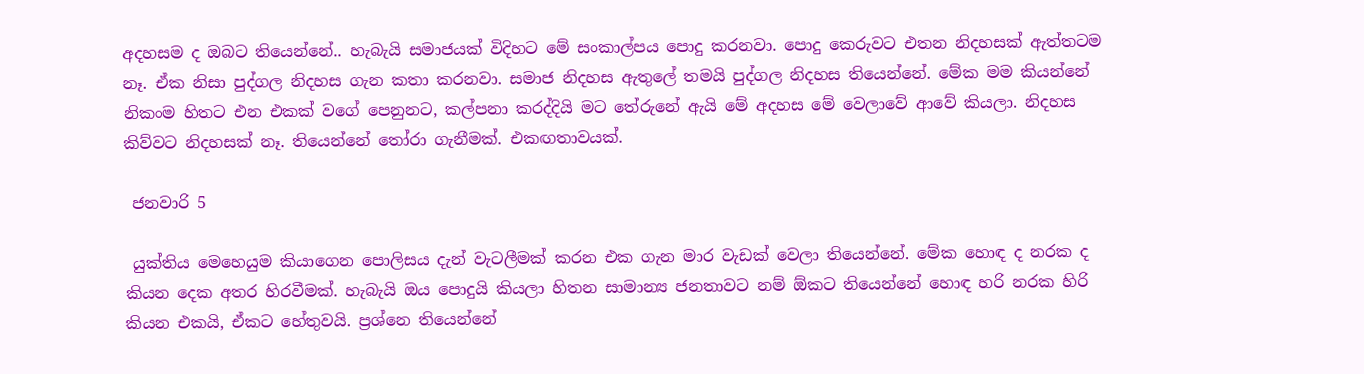අදහසම ද ඔබට තියෙන්නේ.. හැබැයි සමාජයක් විදිහට මේ සංකාල්පය පොදු කරනවා. පොදු කෙරුවට එතන නිදහසක් ඇත්තටම නෑ. ඒක නිසා පුද්ගල නිදහස ගැන කතා කරනවා. සමාජ නිදහස ඇතුලේ තමයි පුද්ගල නිදහස තියෙන්නේ. මේක මම කියන්නේ නිකංම හිතට එන එකක් වගේ පෙනුනට, කල්පනා කරද්දියි මට තේරුනේ ඇයි මේ අදහස මේ වෙලාවේ ආවේ කියලා. නිදහස කිව්වට නිදහසක් නෑ. තියෙන්නේ තෝරා ගැනීමක්. එකඟතාවයක්.

 ජනවාරි 5

 යුක්තිය මෙහෙයුම කියාගෙන පොලිසය දැන් වැටලීමක් කරන එක ගැන මාර වැඩක් වෙලා තියෙන්නේ. මේක හොඳ ද නරක ද කියන දෙක අතර හිරවීමක්. හැබැයි ඔය පොදුයි කියලා හිතන සාමාන්‍ය ජනතාවට නම් ඕකට තියෙන්නේ හොඳ හරි නරක හිරි කියන එකයි, ඒකට හේතුවයි. ප්‍රශ්නෙ තියෙන්නේ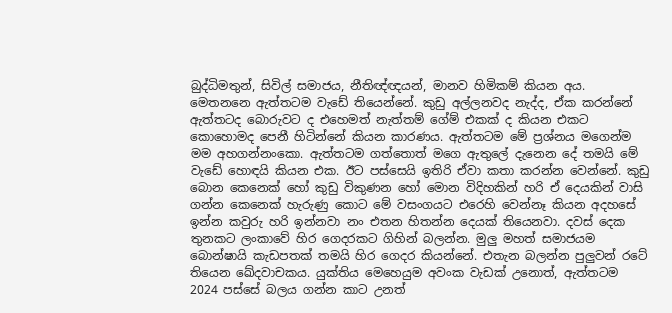බුද්ධිමතුන්, සිවිල් සමාජය, නීතිඥ්ඥයන්, මානව හිමිකම් කියන අය. මෙතනනෙ ඇත්තටම වැඩේ තියෙන්නේ. කුඩු අල්ලනවද නැද්ද, ඒක කරන්නේ ඇත්තටද බොරුවට ද එහෙමත් නැත්තම් ගේම් එකක් ද කියන එකට කොහොමද පෙනී හිටින්නේ කියන කාරණය. ඇත්තටම මේ ප්‍රශ්නය මගෙන්ම මම අහගන්නංකො. ඇත්තටම ගත්තොත් මගෙ ඇතුලේ දැනෙන දේ තමයි මේ වැඩේ හොඳයි කියන එක. ඊට පස්සෙයි ඉතිරි ඒවා කතා කරන්න වෙන්නේ. කුඩු බොන කෙනෙක් හෝ කුඩු විකුණන හෝ මොන විදිහකින් හරි ඒ දෙයකින් වාසි ගන්න කෙනෙක් හැරුණු කොට මේ වසංගයට එරෙහි වෙන්නෑ කියන අදහසේ ඉන්න කවුරු හරි ඉන්නවා නං එතන හිතන්න දෙයක් තියෙනවා. දවස් දෙක තුනකට ලංකාවේ හිර ගෙදරකට ගිහින් බලන්න. මුලු මහත් සමාජයම බොන්ෂායි කැඩපතක් තමයි හිර ගෙදර කියන්නේ. එතැන බලන්න පුලුවන් රටේ තියෙන ඛේදවාචකය. යුක්තිය මෙහෙයුම අවංක වැඩක් උනොත්, ඇත්තටම 2024 පස්සේ බලය ගන්න කාට උනත්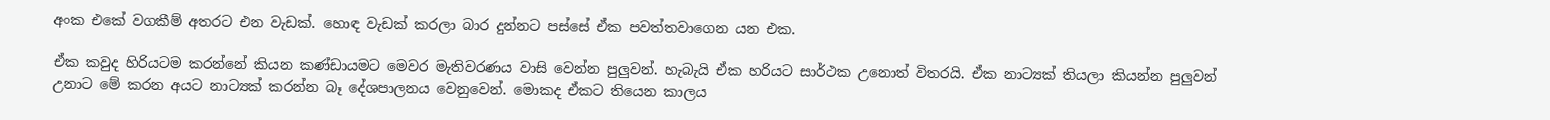අංක එකේ වගකීම් අතරට එන වැඩක්. හොඳ වැඩක් කරලා බාර දුන්නට පස්සේ ඒක පවත්තවාගෙන යන එක.

ඒක කවුද හිරියටම කරන්නේ කියන කණ්ඩායමට මෙවර මැතිවරණය වාසි වෙන්න පුලුවන්. හැබැයි ඒක හරියට සාර්ථක උනොත් විතරයි. ඒක නාට්‍යක් තියලා කියන්න පුලුවන් උනාට මේ කරන අයට නාට්‍යක් කරන්න බෑ දේශපාලනය වෙනුවෙන්. මොකද ඒකට තියෙන කාලය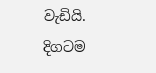වැඩියි. දිගටම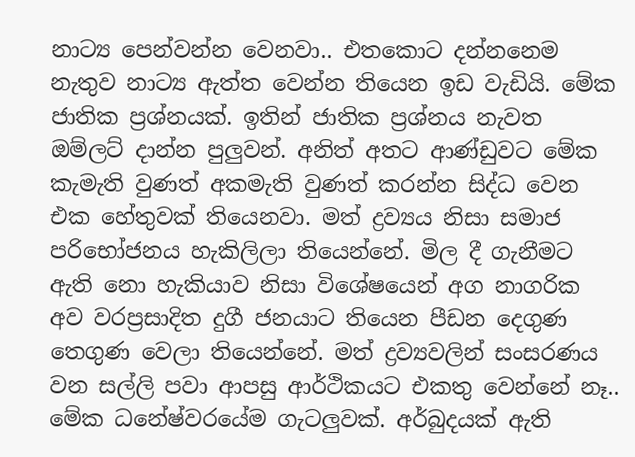නාට්‍ය පෙන්වන්න වෙනවා.. එතකොට දන්නනෙම නැතුව නාට්‍ය ඇත්ත වෙන්න තියෙන ඉඩ වැඩියි. මේක ජාතික ප්‍රශ්නයක්. ඉතින් ජාතික ප්‍රශ්නය නැවත ඔම්ලට් දාන්න පුලුවන්. අනිත් අතට ආණ්ඩුවට මේක කැමැති වුණත් අකමැති වුණත් කරන්න සිද්ධ වෙන එක හේතුවක් තියෙනවා. මත් ද්‍රව්‍යය නිසා සමාජ පරිභෝජනය හැකිලිලා තියෙන්නේ. මිල දී ගැනීමට ඇති නො හැකියාව නිසා විශේෂයෙන් අග නාගරික අව වරප්‍රසාදිත දුගී ජනයාට තියෙන පීඩන දෙගුණ තෙගුණ වෙලා තියෙන්නේ. මත් ද්‍රව්‍යවලින් සංසරණය වන සල්ලි පවා ආපසු ආර්ථිකයට එකතු වෙන්නේ නෑ.. මේක ධනේෂ්වරයේම ගැටලුවක්. අර්බුදයක් ඇති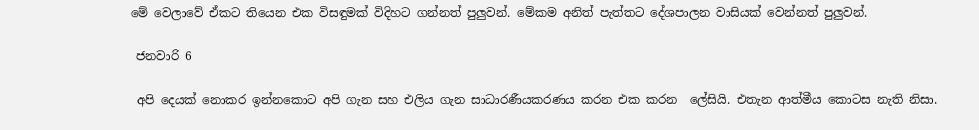මේ වෙලාවේ ඒකට තියෙන එක විසඳුමක් විදිහට ගන්නත් පුලුවන්. මේකම අනිත් පැත්තට දේශපාලන වාසියක් වෙන්නත් පුලුවන්.

 ජනවාරි 6

 අපි දෙයක් නොකර ඉන්නකොට අපි ගැන සහ එලිය ගැන සාධාරණීයකරණය කරන එක කරන  ලේසියි. එතැන ආත්මීය කොටස නැති නිසා.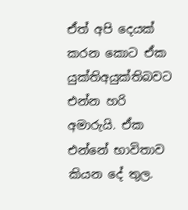ඒත් අපි දෙයක් කරන කොට ඒක යුක්තිඅයුක්තිබවට එන්න හරි අමාරුයි. ඒක එන්නේ භාවිතාව කියන දේ තුල.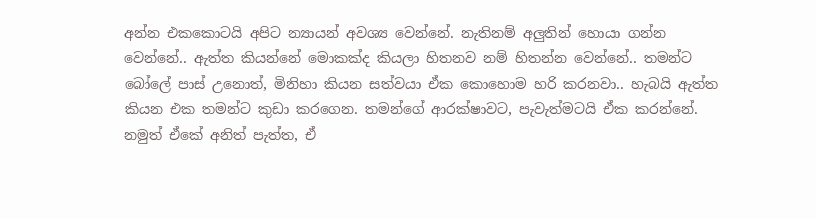අන්න එකකොටයි අපිට න්‍යායන් අවශ්‍ය වෙන්නේ. නැතිනම් අලුතින් හොයා ගන්න වෙන්නේ.. ඇත්ත කියන්නේ මොකක්ද කියලා හිතනව නම් හිතන්න වෙන්නේ.. තමන්ට බෝලේ පාස් උනොත්, මිනිහා කියන සත්වයා ඒක කොහොම හරි කරනවා.. හැබයි ඇත්ත කියන එක තමන්ට කුඩා කරගෙන. තමන්ගේ ආරක්ෂාවට, පැවැත්මටයි ඒක කරන්නේ. නමුත් ඒකේ අනිත් පැත්ත, ඒ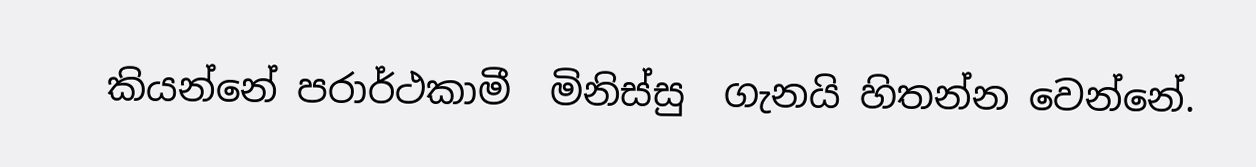කියන්නේ පරාර්ථකාමී  මිනිස්සු  ගැනයි හිතන්න වෙන්නේ.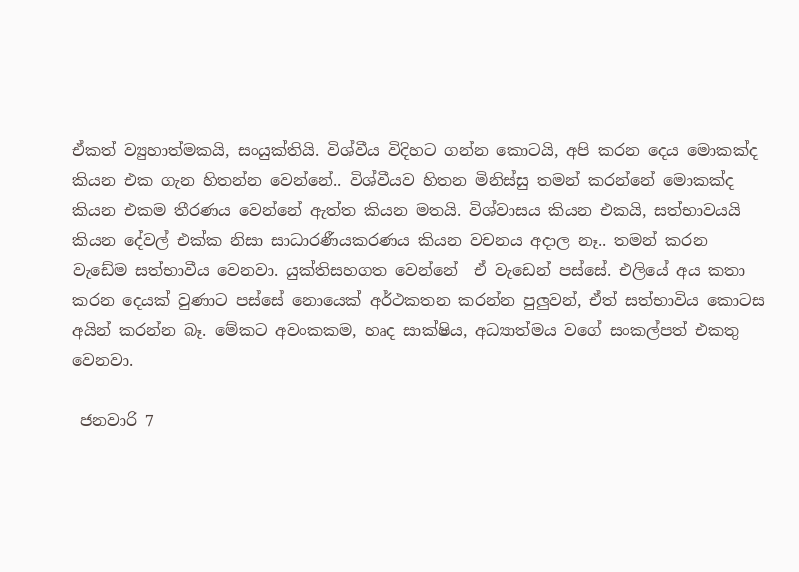ඒකත් ව්‍යුහාත්මකයි, සංයුක්තියි. විශ්වීය විදිහට ගන්න කොටයි, අපි කරන දෙය මොකක්ද කියන එක ගැන හිතන්න වෙන්නේ.. විශ්වීයව හිතන මිනිස්සු තමන් කරන්නේ මොකක්ද කියන එකම තීරණය වෙන්නේ ඇත්ත කියන මතයි. විශ්වාසය කියන එකයි, සත්භාවයයි කියන දේවල් එක්ක නිසා සාධාරණීයකරණය කියන වචනය අදාල නෑ.. තමන් කරන වැඩේම සත්භාවීය වෙනවා. යුක්තිසහගත වෙන්නේ  ඒ වැඩෙන් පස්සේ. එලියේ අය කතා කරන දෙයක් වුණාට පස්සේ නොයෙක් අර්ථකතන කරන්න පුලුවන්, ඒත් සත්භාවිය කොටස අයින් කරන්න බෑ. මේකට අවංකකම, හෘද සාක්ෂිය, අධ්‍යාත්මය වගේ සංකල්පත් එකතු වෙනවා.

 ජනවාරි 7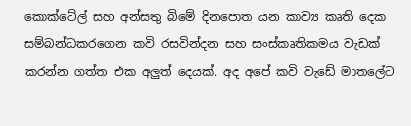කොක්ටේල් සහ අන්සතු බිමේ දිනපොත යන කාව්‍ය කෘති දෙක සම්බන්ධකරගෙන කවි රසවින්දන සහ සංස්කෘතිකමය වැඩක් කරන්න ගත්ත එක අලුත් දෙයක්. අද අපේ කවි වැඩේ මාතලේට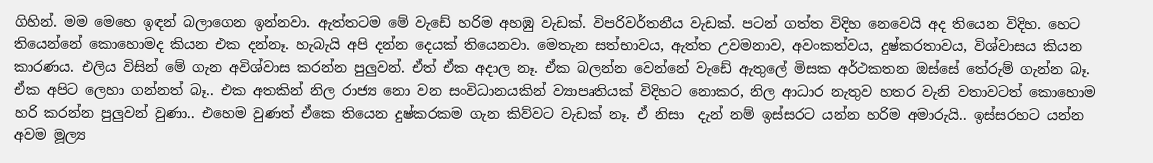ගිහින්. මම මෙහෙ ඉඳන් බලාගෙන ඉන්නවා. ඇත්තටම මේ වැඩේ හරිම අහඹු වැඩක්. විපරිවර්තනීය වැඩක්. පටන් ගත්ත විදිහ නෙවෙයි අද තියෙන විදිහ. හෙට තියෙන්නේ කොහොමද කියන එක දන්නෑ. හැබැයි අපි දන්න දෙයක් තියෙනවා. මෙතැන සත්භාවය, ඇත්ත උවමනාව, අවංකත්වය, දුෂ්කරතාවය, විශ්වාසය කියන කාරණය. එලිය විසින් මේ ගැන අවිශ්වාස කරන්න පුලුවන්. ඒත් ඒක අදාල නෑ. ඒක බලන්න වෙන්නේ වැඩේ ඇතුලේ මිසක අර්ථකතන ඔස්සේ තේරුම් ගැන්න බෑ. ඒක අපිට ලෙහා ගන්නත් බෑ.. එක අතකින් නිල රාජ්‍ය නො වන සංවිධානයකින් ව්‍යාපෘතියක් විදිහට නොකර, නිල ආධාර නැතුව හතර වැනි වතාවටත් කොහොම හරි කරන්න පුලුවන් වුණා.. එහෙම වුණත් ඒකෙ තියෙන දුෂ්කරකම ගැන කිව්වට වැඩක් නෑ. ඒ නිසා  දැන් නම් ඉස්සරට යන්න හරිම අමාරුයි.. ඉස්සරහට යන්න අවම මූල්‍ය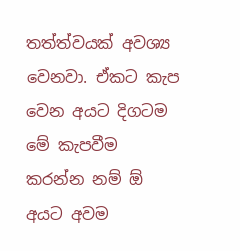තත්ත්වයක් අවශ්‍ය වෙනවා. ඒකට කැප වෙන අයට දිගටම මේ කැපවීම කරන්න නම් ඕ අයට අවම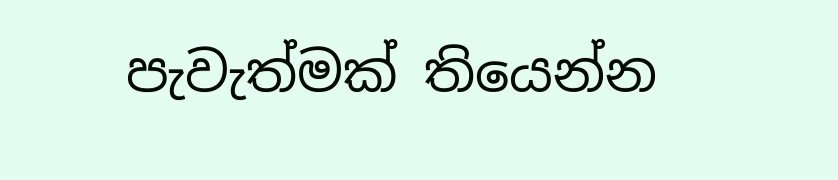පැවැත්මක් තියෙන්න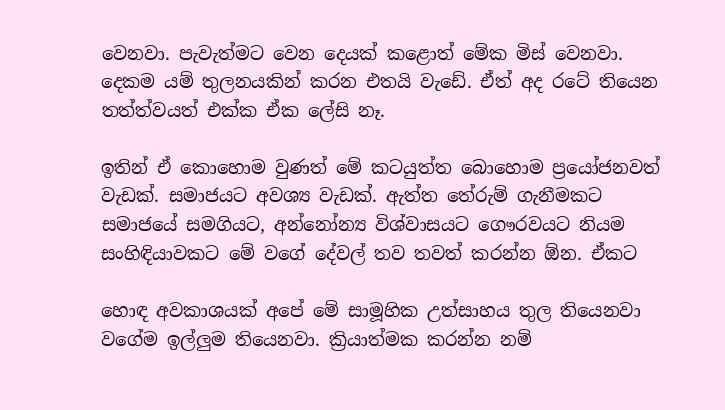වෙනවා. පැවැත්මට වෙන දෙයක් කළොත් මේක මිස් වෙනවා. දෙකම යම් තුලනයකින් කරන එතයි වැඩේ. ඒත් අද රටේ තියෙන තත්ත්වයත් එක්ක ඒක ලේසි නෑ.

ඉතින් ඒ කොහොම වුණත් මේ කටයුත්ත බොහොම ප්‍රයෝජනවත් වැඩක්. සමාජයට අවශ්‍ය වැඩක්. ඇත්ත තේරුම් ගැනීමකට සමාජයේ සමගියට, අන්නෝන්‍ය විශ්වාසයට ගෞරවයට නියම සංහිඳියාවකට මේ වගේ දේවල් තව තවත් කරන්න ඕන. ඒකට

හොඳ අවකාශයක් අපේ මේ සාමූහික උත්සාහය තුල තියෙනවා වගේම ඉල්ලුම තියෙනවා. ක්‍රියාත්මක කරන්න නම්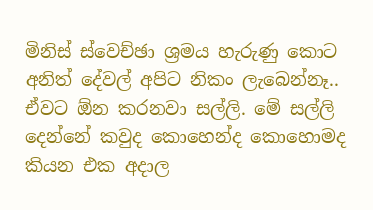මිනිස් ස්වෙච්ඡා ශ්‍රමය හැරුණු කොට අනිත් දේවල් අපිට නිකං ලැබෙන්නෑ.. ඒවට ඕන කරනවා සල්ලි. මේ සල්ලි දෙන්නේ කවුද කොහෙන්ද කොහොමද කියන එක අදාල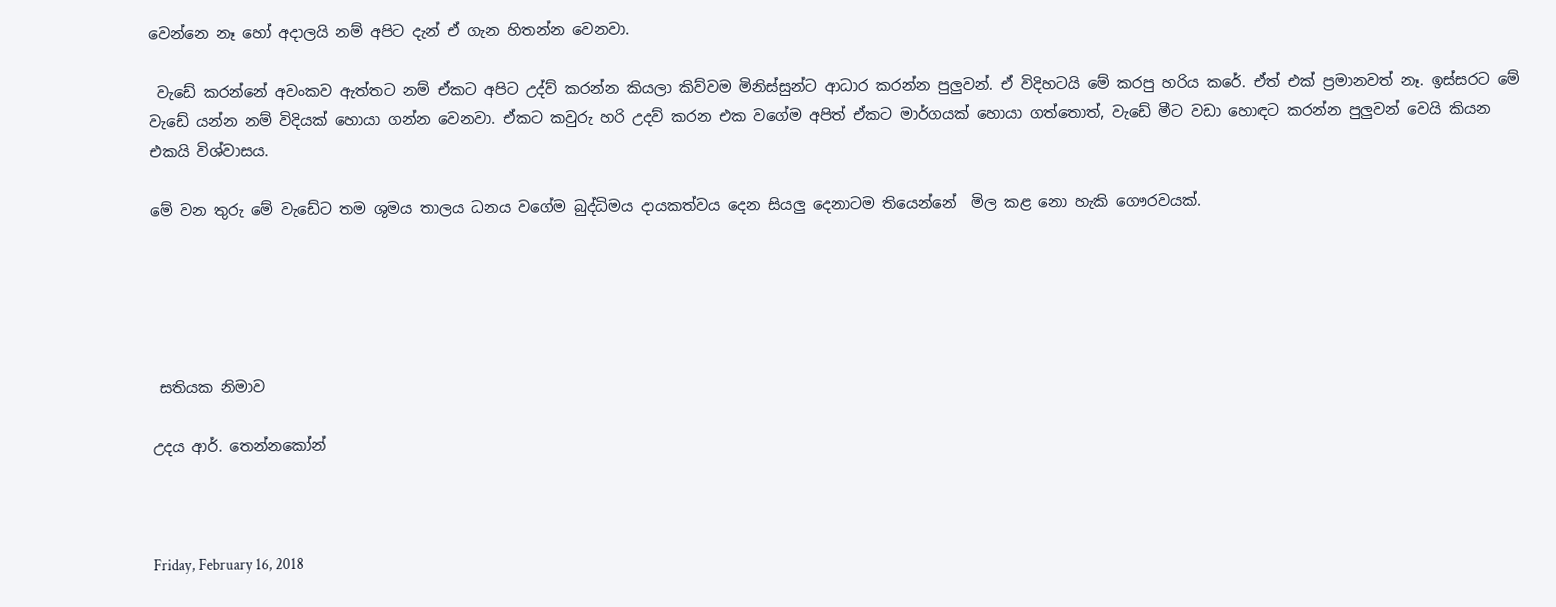වෙන්නෙ නෑ හෝ අදාලයි නම් අපිට දැන් ඒ ගැන හිතන්න වෙනවා.

 වැඩේ කරන්නේ අවංකව ඇත්තට නම් ඒකට අපිට උද්ව් කරන්න කියලා කිව්වම මිනිස්සුන්ට ආධාර කරන්න පුලුවන්. ඒ විදිහටයි මේ කරපු හරිය කරේ. ඒත් එක් ප්‍රමානවත් නෑ. ඉස්සරට මේ වැඩේ යන්න නම් විදියක් හොයා ගන්න වෙනවා. ඒකට කවුරු හරි උදව් කරන එක වගේම අපිත් ඒකට මාර්ගයක් හොයා ගත්තොත්, වැඩේ මීට වඩා හොඳට කරන්න පුලුවන් වෙයි කියන එකයි විශ්වාසය.

මේ වන තුරු මේ වැඩේට තම ශුමය තාලය ධනය වගේම බුද්ධිමය දායකත්වය දෙන සියලු දෙනාටම තියෙන්නේ  මිල කළ නො හැකි ගෞරවයක්.





 සතියක නිමාව

උදය ආර්. තෙන්නකෝන්



Friday, February 16, 2018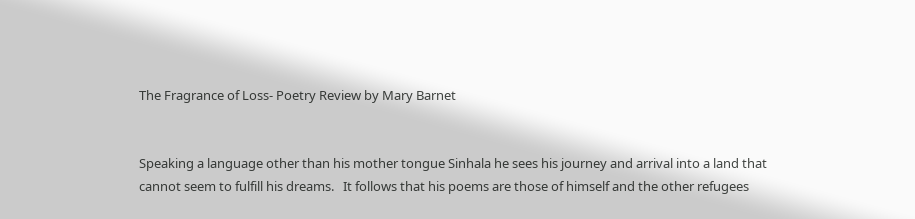The Fragrance of Loss- Poetry Review by Mary Barnet


Speaking a language other than his mother tongue Sinhala he sees his journey and arrival into a land that cannot seem to fulfill his dreams.   It follows that his poems are those of himself and the other refugees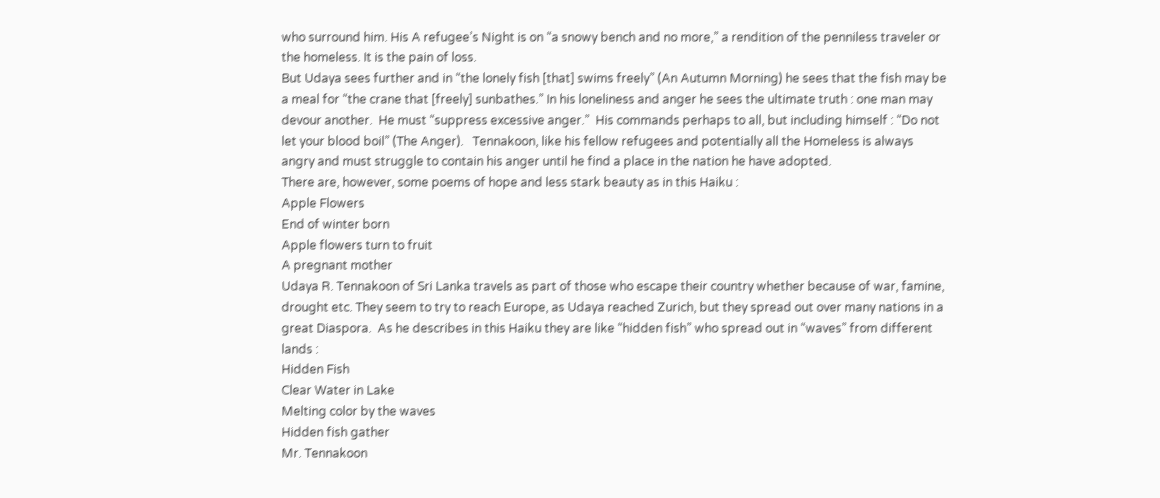who surround him. His A refugee’s Night is on “a snowy bench and no more,” a rendition of the penniless traveler or the homeless. It is the pain of loss.
But Udaya sees further and in “the lonely fish [that] swims freely” (An Autumn Morning) he sees that the fish may be a meal for “the crane that [freely] sunbathes.” In his loneliness and anger he sees the ultimate truth : one man may devour another.  He must “suppress excessive anger.”  His commands perhaps to all, but including himself : “Do not let your blood boil” (The Anger).   Tennakoon, like his fellow refugees and potentially all the Homeless is always angry and must struggle to contain his anger until he find a place in the nation he have adopted.
There are, however, some poems of hope and less stark beauty as in this Haiku :
Apple Flowers
End of winter born
Apple flowers turn to fruit
A pregnant mother
Udaya R. Tennakoon of Sri Lanka travels as part of those who escape their country whether because of war, famine, drought etc. They seem to try to reach Europe, as Udaya reached Zurich, but they spread out over many nations in a great Diaspora.  As he describes in this Haiku they are like “hidden fish” who spread out in “waves” from different lands :
Hidden Fish
Clear Water in Lake
Melting color by the waves
Hidden fish gather
Mr. Tennakoon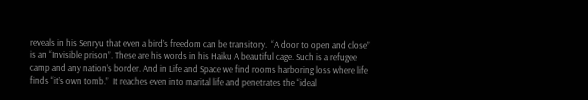reveals in his Senryu that even a bird’s freedom can be transitory.  “A door to open and close” is an “Invisible prison”. These are his words in his Haiku A beautiful cage. Such is a refugee camp and any nation’s border. And in Life and Space we find rooms harboring loss where life finds “it’s own tomb.”  It reaches even into marital life and penetrates the “ideal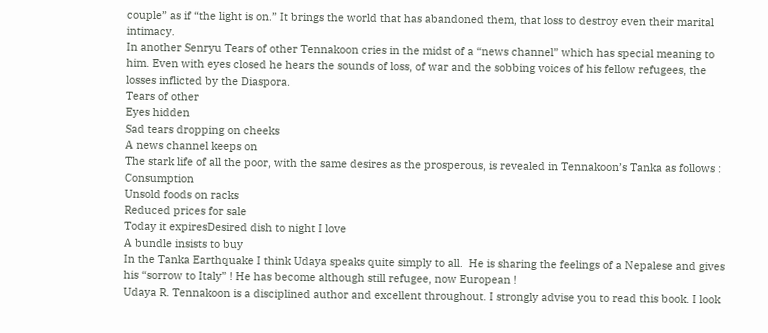couple” as if “the light is on.” It brings the world that has abandoned them, that loss to destroy even their marital intimacy.
In another Senryu Tears of other Tennakoon cries in the midst of a “news channel” which has special meaning to him. Even with eyes closed he hears the sounds of loss, of war and the sobbing voices of his fellow refugees, the losses inflicted by the Diaspora.
Tears of other
Eyes hidden
Sad tears dropping on cheeks
A news channel keeps on
The stark life of all the poor, with the same desires as the prosperous, is revealed in Tennakoon’s Tanka as follows :
Consumption
Unsold foods on racks
Reduced prices for sale
Today it expiresDesired dish to night I love
A bundle insists to buy
In the Tanka Earthquake I think Udaya speaks quite simply to all.  He is sharing the feelings of a Nepalese and gives his “sorrow to Italy” ! He has become although still refugee, now European !
Udaya R. Tennakoon is a disciplined author and excellent throughout. I strongly advise you to read this book. I look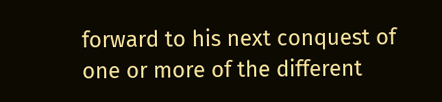forward to his next conquest of one or more of the different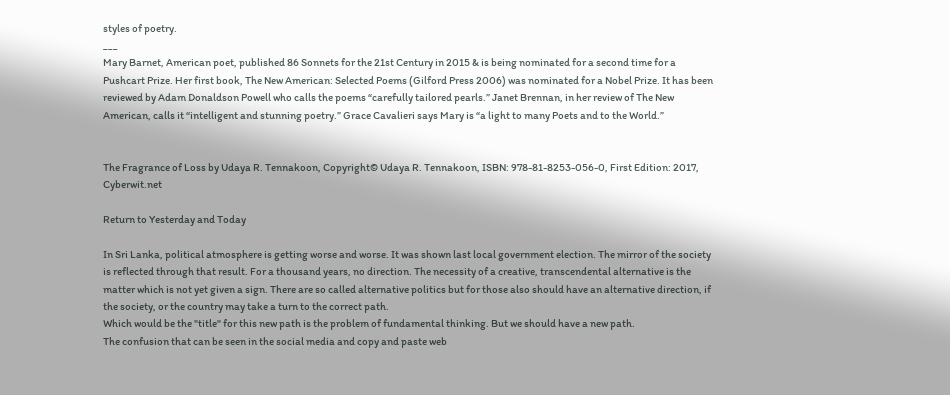styles of poetry.
___
Mary Barnet, American poet, published 86 Sonnets for the 21st Century in 2015 & is being nominated for a second time for a Pushcart Prize. Her first book, The New American: Selected Poems (Gilford Press 2006) was nominated for a Nobel Prize. It has been reviewed by Adam Donaldson Powell who calls the poems “carefully tailored pearls.” Janet Brennan, in her review of The New American, calls it “intelligent and stunning poetry.” Grace Cavalieri says Mary is “a light to many Poets and to the World.”


The Fragrance of Loss by Udaya R. Tennakoon, Copyright© Udaya R. Tennakoon, ISBN: 978-81-8253-056-0, First Edition: 2017, Cyberwit.net

Return to Yesterday and Today

In Sri Lanka, political atmosphere is getting worse and worse. It was shown last local government election. The mirror of the society is reflected through that result. For a thousand years, no direction. The necessity of a creative, transcendental alternative is the matter which is not yet given a sign. There are so called alternative politics but for those also should have an alternative direction, if the society, or the country may take a turn to the correct path.
Which would be the "title" for this new path is the problem of fundamental thinking. But we should have a new path.
The confusion that can be seen in the social media and copy and paste web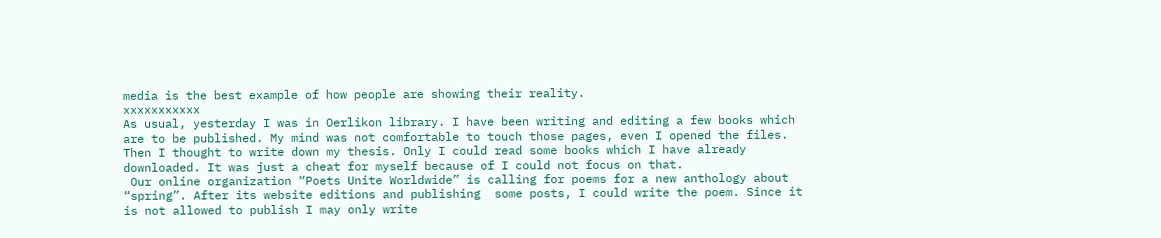media is the best example of how people are showing their reality.
xxxxxxxxxxx
As usual, yesterday I was in Oerlikon library. I have been writing and editing a few books which are to be published. My mind was not comfortable to touch those pages, even I opened the files. Then I thought to write down my thesis. Only I could read some books which I have already downloaded. It was just a cheat for myself because of I could not focus on that.
 Our online organization “Poets Unite Worldwide” is calling for poems for a new anthology about “spring”. After its website editions and publishing  some posts, I could write the poem. Since it is not allowed to publish I may only write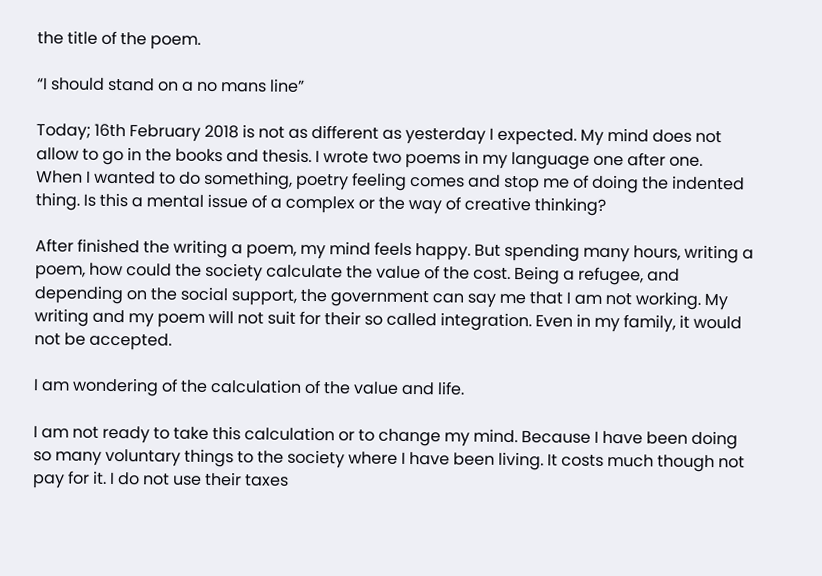the title of the poem.

“I should stand on a no mans line”

Today; 16th February 2018 is not as different as yesterday I expected. My mind does not allow to go in the books and thesis. I wrote two poems in my language one after one.
When I wanted to do something, poetry feeling comes and stop me of doing the indented thing. Is this a mental issue of a complex or the way of creative thinking?

After finished the writing a poem, my mind feels happy. But spending many hours, writing a poem, how could the society calculate the value of the cost. Being a refugee, and depending on the social support, the government can say me that I am not working. My writing and my poem will not suit for their so called integration. Even in my family, it would not be accepted.

I am wondering of the calculation of the value and life.

I am not ready to take this calculation or to change my mind. Because I have been doing so many voluntary things to the society where I have been living. It costs much though not pay for it. I do not use their taxes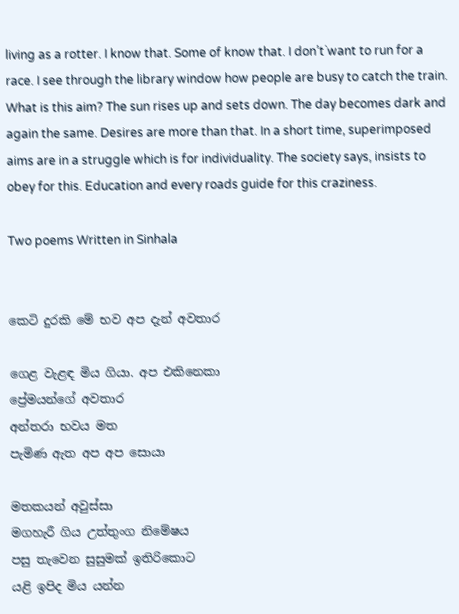living as a rotter. I know that. Some of know that. I don’t`want to run for a race. I see through the library window how people are busy to catch the train. What is this aim? The sun rises up and sets down. The day becomes dark and again the same. Desires are more than that. In a short time, superimposed aims are in a struggle which is for individuality. The society says, insists to obey for this. Education and every roads guide for this craziness.

Two poems Written in Sinhala


කෙටි දුරකි මේ භව අප දැන් අවතාර

ගෙළ වැළඳ මිය ගියා. අප එකිනෙකා
ප්‍රේමයන්ගේ අවතාර
අන්තරා භවය මත
පැමිණ ඇත අප අප සොයා

මතකයන් අවුස්සා
මගහැරී ගිය උත්තුංග නිමේෂය
පසු තැවෙන සුසුමක් ඉතිරිකොට
යළි ඉපිද මිය යන්න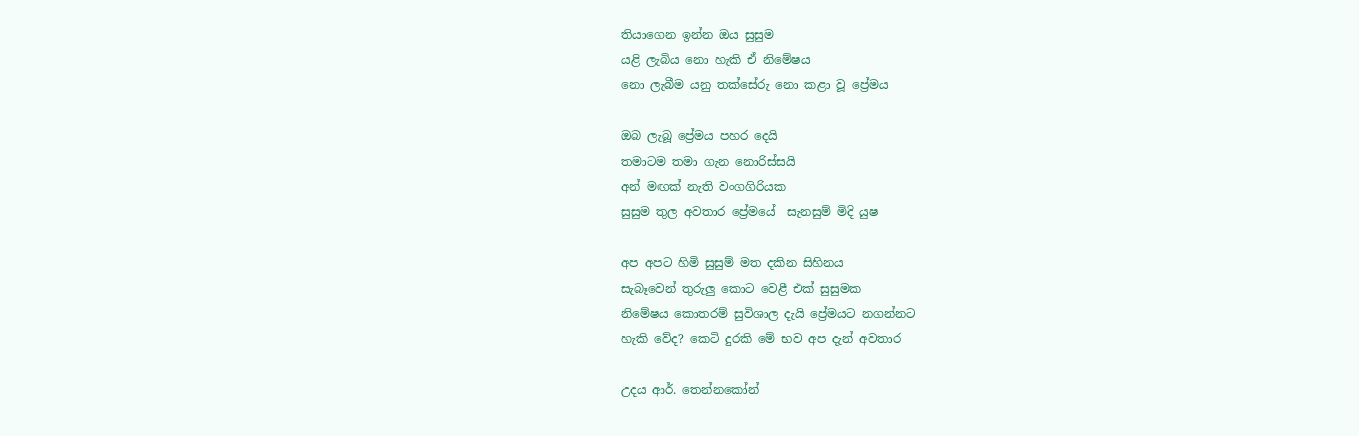තියාගෙන ඉන්න ඔය සුසුම
යළි ලැබිය නො හැකි ඒ නිමේෂය
නො ලැබීම යනු තක්සේරු නො කළා වූ ප්‍රේමය

ඔබ ලැබූ ප්‍රේමය පහර දෙයි
තමාටම තමා ගැන නොරිස්සයි
අන් මඟක් නැති වංගගිරියක
සුසුම තුල අවතාර ප්‍රේමයේ  සැනසුම් මිදි යුෂ

අප අපට හිමි සුසුම් මත දකින සිහිනය
සැබෑවෙන් තුරුලු කොට වෙළී එක් සුසුමක
නිමේෂය කොතරම් සුවිශාල දැයි ප්‍රේමයට නගන්නට
හැකි වේද? කෙටි දුරකි මේ භව අප දැන් අවතාර

උදය ආර්. තෙන්නකෝන්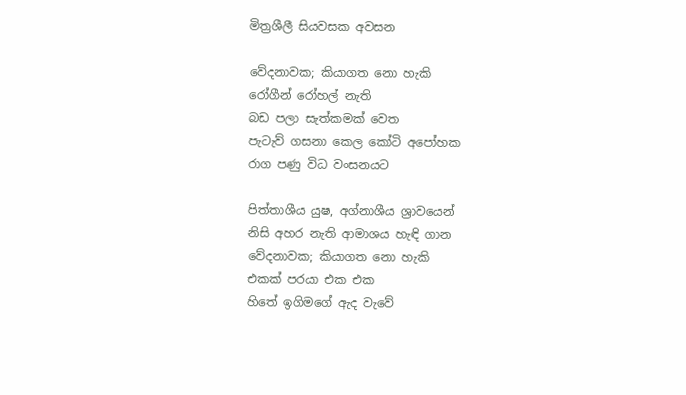මිත්‍රශීලී සියවසක අවසන

වේදනාවක; කියාගත නො හැකි
රෝගීන් රෝහල් නැති
බඩ පලා සැත්කමක් වෙත
පැටැව් ගසනා කෙල කෝටි අපෝහක
රාග පණු විධ වංසනයට

පිත්තාශීය යුෂ, අග්නාශීය ශ්‍රාවයෙන්
නිසි අහර නැති ආමාශය හැඳි ගාන
වේදනාවක; කියාගත නො හැකි
එකක් පරයා එක එක
හිතේ ඉගිමගේ ඇද වැවේ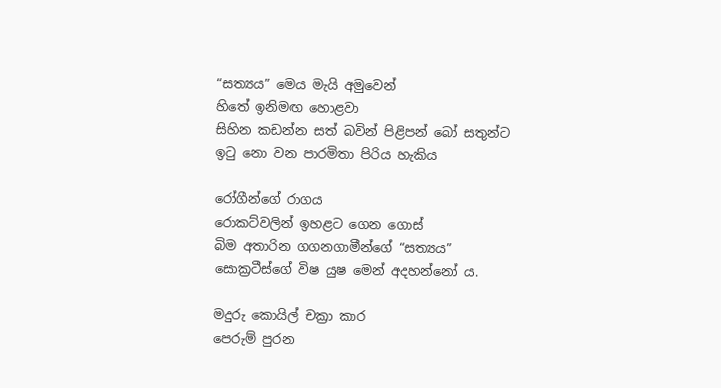“සත්‍යය” මෙය මැයි අමුවෙන්
හිතේ ඉනිමඟ හොළවා
සිහින කඩන්න සත් බවින් පිළිපන් බෝ සතුන්ට
ඉටු නො වන පාරමිතා පිරිය හැකිය

රෝගීන්ගේ රාගය
රොකට්වලින් ඉහළට ගෙන ගොස්
බිම අතාරින ගගනගාමීන්ගේ “සත්‍යය”
සොක්‍රටීස්ගේ විෂ යුෂ මෙන් අදහන්නෝ ය.

මදුරු කොයිල් චක්‍රා කාර
පෙරුම් පුරන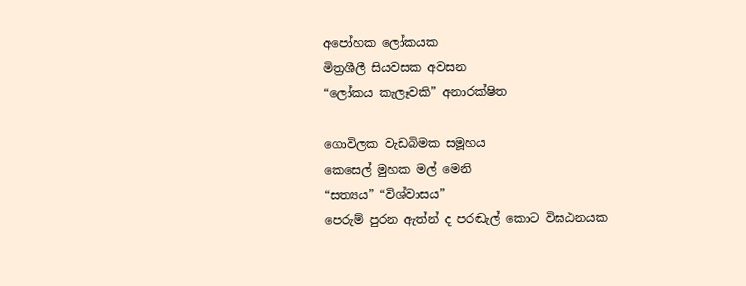අපෝහක ලෝකයක
මිත්‍රශීලී සියවසක අවසන
“ලෝකය කැලෑවකි” අනාරක්ෂිත

ගොවිලක වැඩබිමක සමූහය
කෙසෙල් මුහක මල් මෙනි
“සත්‍යය” “විශ්වාසය”
පෙරුම් පුරන ඇත්න් ද පරඬැල් කොට විඝඨනයක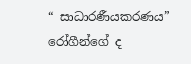“ සාධාරණීයකරණය”
රෝගීන්ගේ ද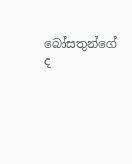බෝසතුන්ගේ ද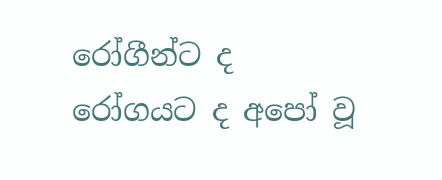රෝගීන්ට ද රෝගයට ද අපෝ වූ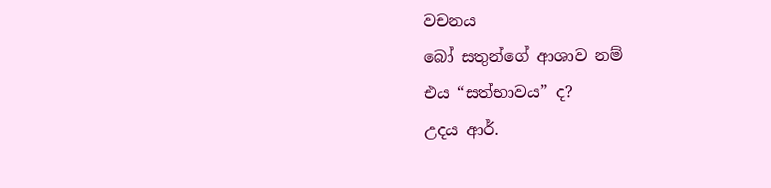වචනය
බෝ සතුන්ගේ ආශාව නම්
එය “සත්භාවය” ද?
උදය ආර්.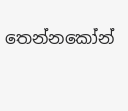තෙන්නකෝන්